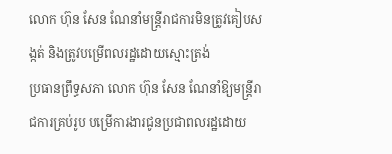លោក ហ៊ុន សែន ណែនាំមន្ត្រីរាជការមិនត្រូវគៀបសង្កត់ និងត្រូវបម្រើពលរដ្ឋដោយស្មោះត្រង់
ប្រធានព្រឹទ្ធសភា លោក ហ៊ុន សែន ណែនាំឱ្យមន្ត្រីរាជការគ្រប់រូប បម្រើការងារជូនប្រជាពលរដ្ឋដោយ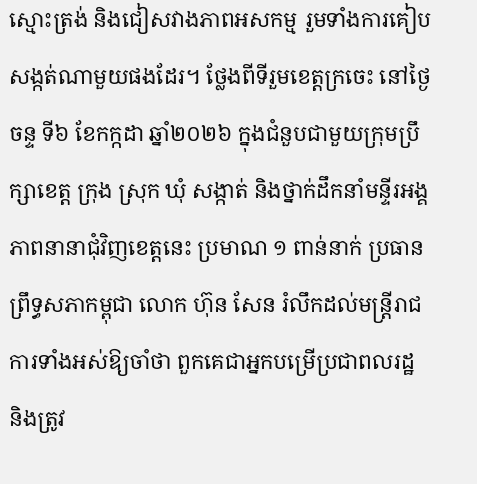ស្មោះត្រង់ និងជៀសវាងភាពអសកម្ម រួមទាំងការគៀបសង្កត់ណាមួយផងដែរ។ ថ្លែងពីទីរួមខេត្តក្រចេះ នៅថ្ងៃចន្ទ ទី៦ ខែកក្កដា ឆ្នាំ២០២៦ ក្នុងជំនួបជាមួយក្រុមប្រឹក្សាខេត្ត ក្រុង ស្រុក ឃុំ សង្កាត់ និងថ្នាក់ដឹកនាំមន្ទីរអង្គភាពនានាជុំវិញខេត្តនេះ ប្រមាណ ១ ពាន់នាក់ ប្រធានព្រឹទ្ធសភាកម្ពុជា លោក ហ៊ុន សែន រំលឹកដល់មន្ត្រីរាជការទាំងអស់ឱ្យចាំថា ពួកគេជាអ្នកបម្រើប្រជាពលរដ្ឋ និងត្រូវ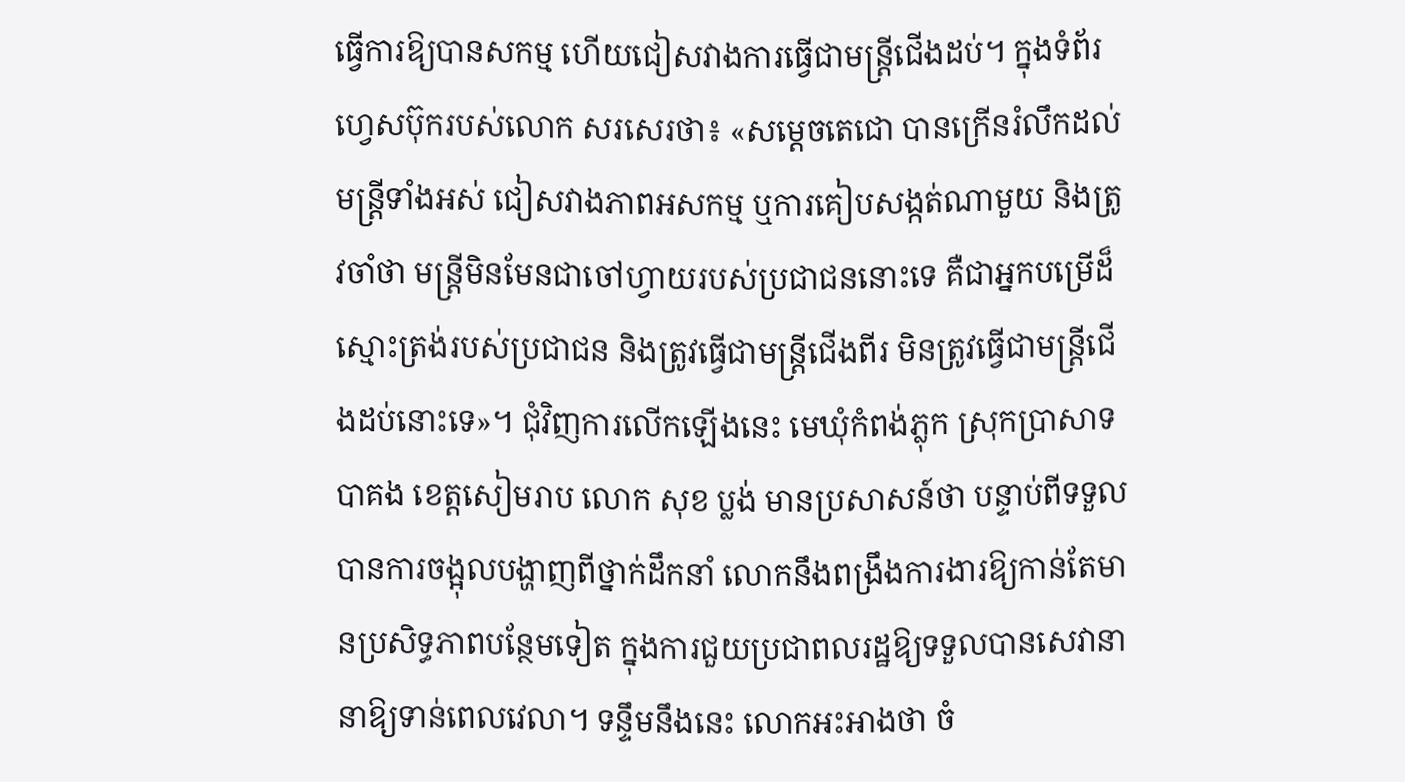ធ្វើការឱ្យបានសកម្ម ហើយជៀសវាងការធ្វើជាមន្ត្រីជើងដប់។ ក្នុងទំព័រហ្វេសប៊ុករបស់លោក សរសេរថា៖ «សម្ដេចតេជោ បានក្រើនរំលឹកដល់មន្ត្រីទាំងអស់ ជៀសវាងភាពអសកម្ម ឬការគៀបសង្កត់ណាមួយ និងត្រូវចាំថា មន្ត្រីមិនមែនជាចៅហ្វាយរបស់ប្រជាជននោះទេ គឺជាអ្នកបម្រើដ៏ស្មោះត្រង់របស់ប្រជាជន និងត្រូវធ្វើជាមន្ត្រីជើងពីរ មិនត្រូវធ្វើជាមន្ត្រីជើងដប់នោះទេ»។ ជុំវិញការលើកឡើងនេះ មេឃុំកំពង់ភ្លុក ស្រុកប្រាសាទបាគង ខេត្តសៀមរាប លោក សុខ ប្លង់ មានប្រសាសន៍ថា បន្ទាប់ពីទទួលបានការចង្អុលបង្ហាញពីថ្នាក់ដឹកនាំ លោកនឹងពង្រឹងការងារឱ្យកាន់តែមានប្រសិទ្ធភាពបន្ថែមទៀត ក្នុងការជួយប្រជាពលរដ្ឋឱ្យទទួលបានសេវានានាឱ្យទាន់ពេលវេលា។ ទន្ទឹមនឹងនេះ លោកអះអាងថា ចំ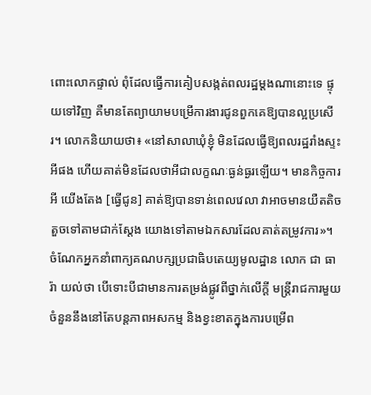ពោះលោកផ្ទាល់ ពុំដែលធ្វើការគៀបសង្កត់ពលរដ្ឋម្ដងណានោះទេ ផ្ទុយទៅវិញ គឺមានតែព្យាយាមបម្រើការងារជូនពួកគេឱ្យបានល្អប្រសើរ។ លោកនិយាយថា៖ «នៅសាលាឃុំខ្ញុំ មិនដែលធ្វើឱ្យពលរដ្ឋរាំងស្ទះអីផង ហើយគាត់មិនដែលថាអីជាលក្ខណៈធ្ងន់ធ្ងរឡើយ។ មានកិច្ចការអី យើងតែង [ធ្វើជូន] គាត់ឱ្យបានទាន់ពេលវេលា វាអាចមានយឺតតិចតួចទៅតាមជាក់ស្ដែង យោងទៅតាមឯកសារដែលគាត់តម្រូវការ»។ ចំណែកអ្នកនាំពាក្យគណបក្សប្រជាធិបតេយ្យមូលដ្ឋាន លោក ជា ធារ៉ា យល់ថា បើទោះបីជាមានការតម្រង់ផ្លូវពីថ្នាក់លើក្ដី មន្ត្រីរាជការមួយចំនួននឹងនៅតែបន្តភាពអសកម្ម និងខ្វះខាតក្នុងការបម្រើព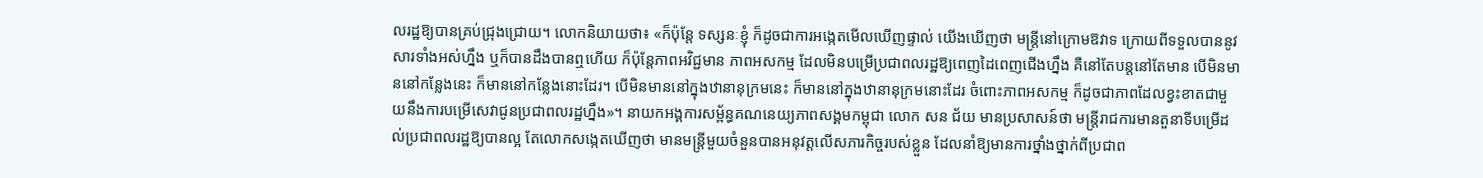លរដ្ឋឱ្យបានគ្រប់ជ្រុងជ្រោយ។ លោកនិយាយថា៖ «ក៏ប៉ុន្តែ ទស្សនៈខ្ញុំ ក៏ដូចជាការអង្កេតមើលឃើញផ្ទាល់ យើងឃើញថា មន្ត្រីនៅក្រោមឱវាទ ក្រោយពីទទួលបាននូវសារទាំងអស់ហ្នឹង ឬក៏បានដឹងបានឮហើយ ក៏ប៉ុន្តែភាពអវិជ្ជមាន ភាពអសកម្ម ដែលមិនបម្រើប្រជាពលរដ្ឋឱ្យពេញដៃពេញជើងហ្នឹង គឺនៅតែបន្តនៅតែមាន បើមិនមាននៅកន្លែងនេះ ក៏មាននៅកន្លែងនោះដែរ។ បើមិនមាននៅក្នុងឋានានុក្រមនេះ ក៏មាននៅក្នុងឋានានុក្រមនោះដែរ ចំពោះភាពអសកម្ម ក៏ដូចជាភាពដែលខ្វះខាតជាមួយនឹងការបម្រើសេវាជូនប្រជាពលរដ្ឋហ្នឹង»។ នាយកអង្គការសម្ព័ន្ធគណនេយ្យភាពសង្គមកម្ពុជា លោក សន ជ័យ មានប្រសាសន៍ថា មន្ត្រីរាជការមានតួនាទីបម្រើដល់ប្រជាពលរដ្ឋឱ្យបានល្អ តែលោកសង្កេតឃើញថា មានមន្ត្រីមួយចំនួនបានអនុវត្តលើសភារកិច្ចរបស់ខ្លួន ដែលនាំឱ្យមានការថ្នាំងថ្នាក់ពីប្រជាព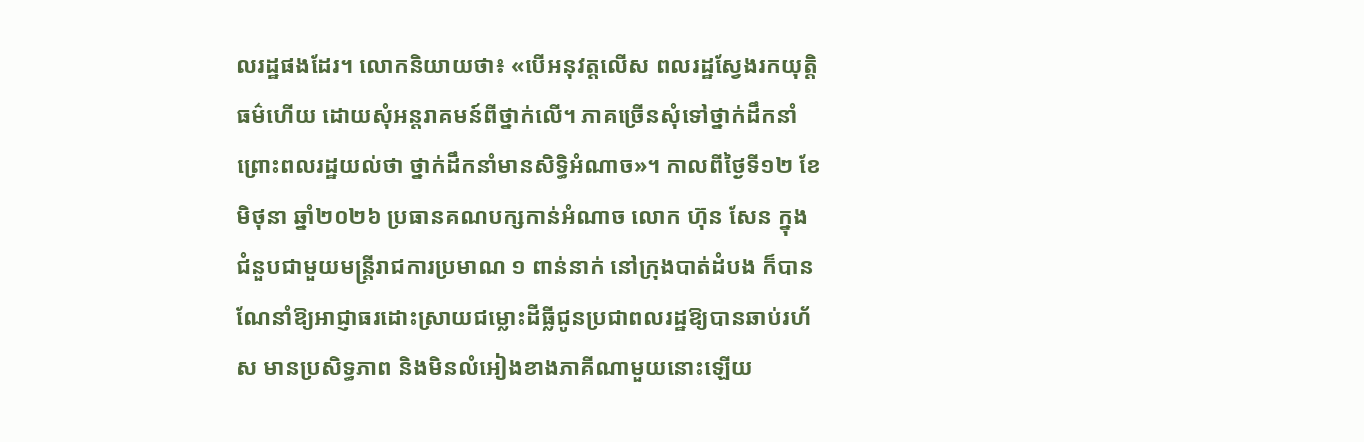លរដ្ឋផងដែរ។ លោកនិយាយថា៖ «បើអនុវត្តលើស ពលរដ្ឋស្វែងរកយុត្តិធម៌ហើយ ដោយសុំអន្តរាគមន៍ពីថ្នាក់លើ។ ភាគច្រើនសុំទៅថ្នាក់ដឹកនាំ ព្រោះពលរដ្ឋយល់ថា ថ្នាក់ដឹកនាំមានសិទ្ធិអំណាច»។ កាលពីថ្ងៃទី១២ ខែមិថុនា ឆ្នាំ២០២៦ ប្រធានគណបក្សកាន់អំណាច លោក ហ៊ុន សែន ក្នុងជំនួបជាមួយមន្ត្រីរាជការប្រមាណ ១ ពាន់នាក់ នៅក្រុងបាត់ដំបង ក៏បានណែនាំឱ្យអាជ្ញាធរដោះស្រាយជម្លោះដីធ្លីជូនប្រជាពលរដ្ឋឱ្យបានឆាប់រហ័ស មានប្រសិទ្ធភាព និងមិនលំអៀងខាងភាគីណាមួយនោះឡើយ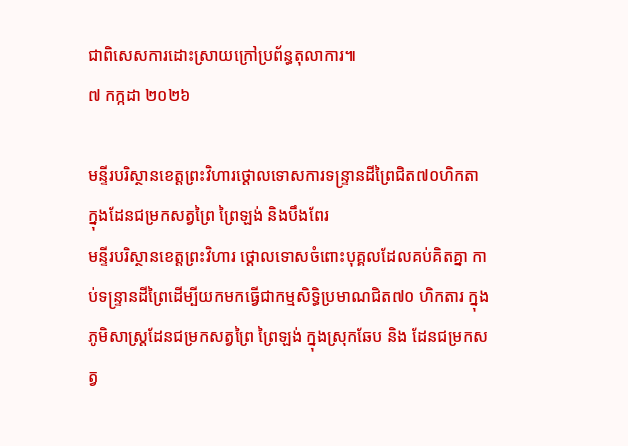ជាពិសេសការដោះស្រាយក្រៅប្រព័ន្ធតុលាការ៕
៧ កក្កដា ២០២៦

មន្ទីរបរិស្ថានខេត្តព្រះវិហារថ្ដោលទោសការទន្រ្ទានដីព្រៃជិត៧០ហិកតា ក្នុងដែនជម្រកសត្វព្រៃ ព្រៃឡង់ និងបឹងពែរ
មន្ទីរបរិស្ថានខេត្តព្រះវិហារ ថ្ដោលទោសចំពោះបុគ្គលដែលគប់គិតគ្នា កាប់ទន្រ្ទានដីព្រៃដើម្បីយកមកធ្វើជាកម្មសិទ្ធិប្រមាណជិត៧០ ហិកតារ ក្នុងភូមិសាស្រ្តដែនជម្រកសត្វព្រៃ ព្រៃឡង់ ក្នុងស្រុកឆែប និង ដែនជម្រកសត្វ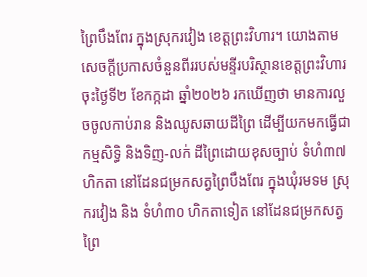ព្រៃបឹងពែរ ក្នុងស្រុករវៀង ខេត្តព្រះវិហារ។ យោងតាមសេចក្ដីប្រកាសចំនួនពីររបស់មន្ទីរបរិស្ថានខេត្តព្រះវិហារ ចុះថ្ងៃទី២ ខែកក្កដា ឆ្នាំ២០២៦ រកឃើញថា មានការលួចចូលកាប់រាន និងឈូសឆាយដីព្រៃ ដើម្បីយកមកធ្វើជាកម្មសិទ្ធិ និងទិញ-លក់ ដីព្រៃដោយខុសច្បាប់ ទំហំ៣៧ហិកតា នៅដែនជម្រកសត្វព្រៃបឹងពែរ ក្នុងឃុំរមទម ស្រុករវៀង និង ទំហំ៣០ ហិកតាទៀត នៅដែនជម្រកសត្វព្រៃ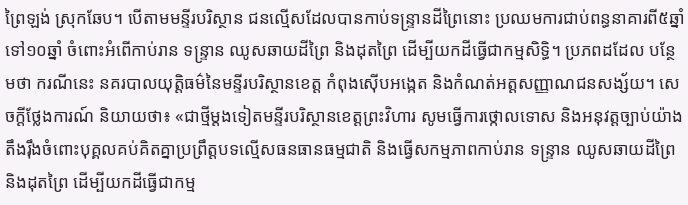ព្រៃឡង់ ស្រុកឆែប។ បើតាមមន្ទីរបរិស្ថាន ជនល្មើសដែលបានកាប់ទន្រ្ទានដីព្រៃនោះ ប្រឈមការជាប់ពន្ធនាគារពី៥ឆ្នាំ ទៅ១០ឆ្នាំ ចំពោះអំពើកាប់រាន ទន្ទ្រាន ឈូសឆាយដីព្រៃ និងដុតព្រៃ ដើម្បីយកដីធ្វើជាកម្មសិទ្ធិ។ ប្រភពដដែល បន្ថែមថា ករណីនេះ នគរបាលយុត្តិធម៌នៃមន្ទីរបរិស្ថានខេត្ត កំពុងស៊ើបអង្កេត និងកំណត់អត្តសញ្ញាណជនសង្ស័យ។ សេចក្ដីថ្លែងការណ៍ និយាយថា៖ «ជាថ្មីម្តងទៀតមន្ទីរបរិស្ថានខេត្តព្រះវិហារ សូមធ្វើការថ្កោលទោស និងអនុវត្តច្បាប់យ៉ាងតឹងរ៉ឹងចំពោះបុគ្គលគប់គិតគ្នាប្រព្រឹត្តបទល្មើសធនធានធម្មជាតិ និងធ្វើសកម្មភាពកាប់រាន ទន្ទ្រាន ឈូសឆាយដីព្រៃ និងដុតព្រៃ ដើម្បីយកដីធ្វើជាកម្ម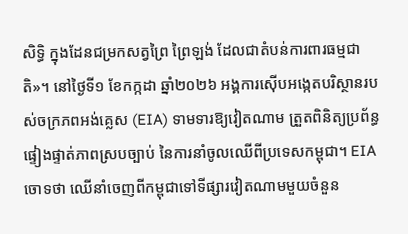សិទ្ធិ ក្នុងដែនជម្រកសត្វព្រៃ ព្រៃឡង់ ដែលជាតំបន់ការពារធម្មជាតិ»។ នៅថ្ងៃទី១ ខែកក្កដា ឆ្នាំ២០២៦ អង្គការស៊ើបអង្កេតបរិស្ថានរបស់ចក្រភពអង់គ្លេស (EIA) ទាមទារឱ្យវៀតណាម ត្រួតពិនិត្យប្រព័ន្ធផ្ទៀងផ្ទាត់ភាពស្របច្បាប់ នៃការនាំចូលឈើពីប្រទេសកម្ពុជា។ EIA ចោទថា ឈើនាំចេញពីកម្ពុជាទៅទីផ្សារវៀតណាមមួយចំនួន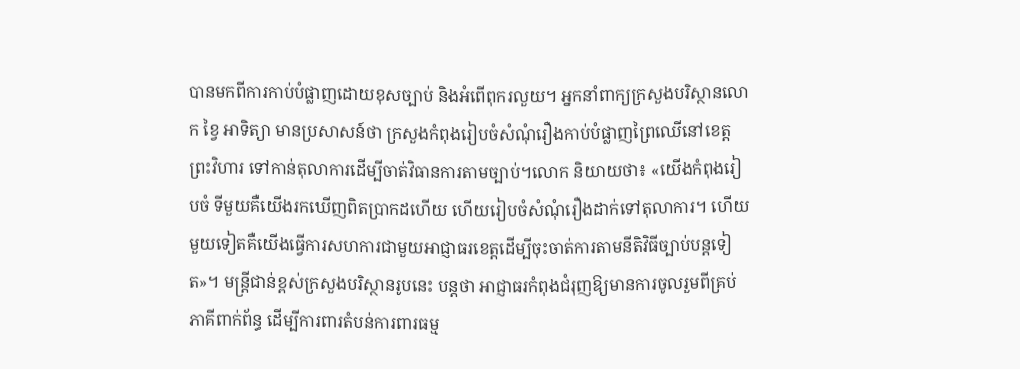បានមកពីការកាប់បំផ្លាញដោយខុសច្បាប់ និងអំពើពុករលួយ។ អ្នកនាំពាក្យក្រសួងបរិស្ថានលោក ខ្វៃ អាទិត្យា មានប្រសាសន៍ថា ក្រសួងកំពុងរៀបចំសំណុំរឿងកាប់បំផ្លាញព្រៃឈើនៅខេត្តព្រះវិហារ ទៅកាន់តុលាការដើម្បីចាត់វិធានការតាមច្បាប់។លោក និយាយថា៖ «យើងកំពុងរៀបចំ ទីមួយគឺយើងរកឃើញពិតប្រាកដហើយ ហើយរៀបចំសំណុំរឿងដាក់ទៅតុលាការ។ ហើយមួយទៀតគឺយើងធ្វើការសហការជាមួយអាជ្ញាធរខេត្តដើម្បីចុះចាត់ការតាមនីតិវិធីច្បាប់បន្តទៀត»។ មន្រ្តីជាន់ខ្ពស់ក្រសួងបរិស្ថានរូបនេះ បន្តថា អាជ្ញាធរកំពុងជំរុញឱ្យមានការចូលរួមពីគ្រប់ភាគីពាក់ព័ន្ធ ដើម្បីការពារតំបន់ការពារធម្ម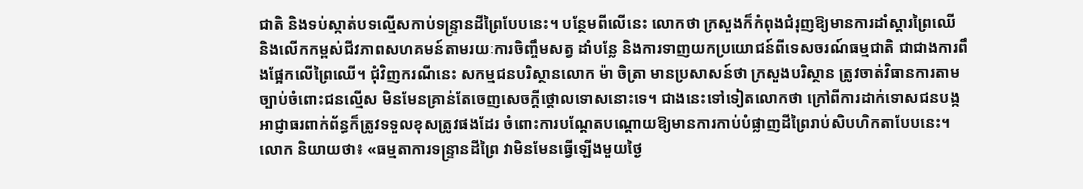ជាតិ និងទប់ស្កាត់បទល្មើសកាប់ទន្រ្ទានដីព្រៃបែបនេះ។ បន្ថែមពីលើនេះ លោកថា ក្រសួងក៏កំពុងជំរុញឱ្យមានការដាំស្ដារព្រៃឈើ និងលើកកម្ពស់ជីវភាពសហគមន៍តាមរយៈការចិញ្ចឹមសត្វ ដាំបន្លែ និងការទាញយកប្រយោជន៍ពីទេសចរណ៍ធម្មជាតិ ជាជាងការពឹងផ្អែកលើព្រៃឈើ។ ជុំវិញករណីនេះ សកម្មជនបរិស្ថានលោក ម៉ា ចិត្រា មានប្រសាសន៍ថា ក្រសួងបរិស្ថាន ត្រូវចាត់វិធានការតាមច្បាប់ចំពោះជនល្មើស មិនមែនគ្រាន់តែចេញសេចក្ដីថ្ដោលទោសនោះទេ។ ជាងនេះទៅទៀតលោកថា ក្រៅពីការដាក់ទោសជនបង្ក អាជ្ញាធរពាក់ព័ន្ធក៏ត្រូវទទួលខុសត្រូវផងដែរ ចំពោះការបណ្ដែតបណ្ដោយឱ្យមានការកាប់បំផ្លាញដីព្រៃរាប់សិបហិកតាបែបនេះ។លោក និយាយថា៖ «ធម្មតាការទន្រ្ទានដីព្រៃ វាមិនមែនធ្វើឡើងមួយថ្ងៃ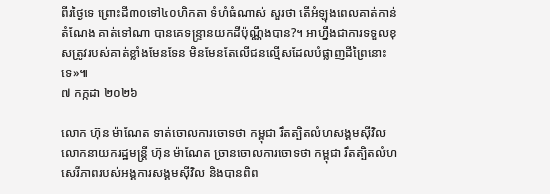ពីរថ្ងៃទេ ព្រោះដី៣០ទៅ៤០ហិកតា ទំហំធំណាស់ សួរថា តើអំឡុងពេលគាត់កាន់តំណែង គាត់ទៅណា បានគេទន្រ្ទានយកដីប៉ុណ្ណឹងបាន?។ អាហ្នឹងជាការទទួលខុសត្រូវរបស់គាត់ខ្លាំងមែនទែន មិនមែនតែលើជនលើ្មសដែលបំផ្លាញដីព្រៃនោះទេ»៕
៧ កក្កដា ២០២៦

លោក ហ៊ុន ម៉ាណែត ទាត់ចោលការចោទថា កម្ពុជា រឹតត្បិតលំហសង្គមស៊ីវិល
លោកនាយករដ្ឋមន្រ្តី ហ៊ុន ម៉ាណែត ច្រានចោលការចោទថា កម្ពុជា រឹតត្បិតលំហសេរីភាពរបស់អង្គការសង្គមស៊ីវិល និងបានពិព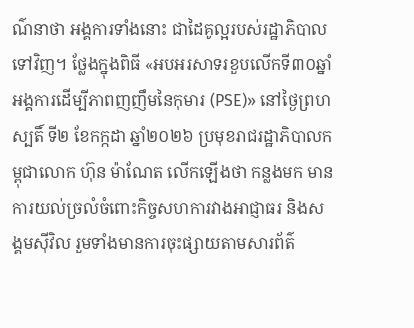ណ៌នាថា អង្គការទាំងនោះ ជាដៃគូល្អរបស់រដ្ឋាភិបាលទៅវិញ។ ថ្លែងក្នុងពិធី «អបអរសាទរខួបលើកទី៣០ឆ្នាំ អង្គការដើម្បីភាពញញឹមនៃកុមារ (PSE)» នៅថ្ងៃព្រហស្បតិ៍ ទី២ ខែកក្កដា ឆ្នាំ២០២៦ ប្រមុខរាជរដ្ឋាភិបាលកម្ពុជាលោក ហ៊ុន ម៉ាណែត លើកឡើងថា កន្លងមក មានការយល់ច្រលំចំពោះកិច្ចសហការវាងអាជ្ញាធរ និងសង្គមស៊ីវិល រួមទាំងមានការចុះផ្សាយតាមសារព័ត៌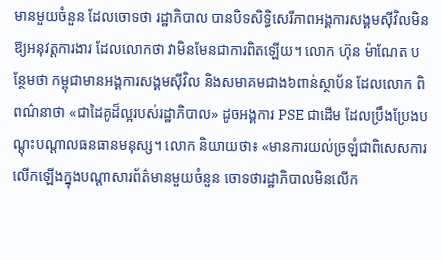មានមួយចំនួន ដែលចោទថា រដ្ឋាភិបាល បានបិទសិទ្ធិសេរីភាពអង្គការសង្គមស៊ីវិលមិនឱ្យអនុវត្តការងារ ដែលលោកថា វាមិនមែនជាការពិតឡើយ។ លោក ហ៊ុន ម៉ាណែត បន្ថែមថា កម្ពុជាមានអង្គការសង្គមស៊ីវិល និងសមាគមជាង៦ពាន់ស្ថាប័ន ដែលលោក ពិពណ៌នាថា «ជាដៃគូដ៏ល្អរបស់រដ្ឋាភិបាល» ដូចអង្គការ PSE ជាដើម ដែលប្រឹងប្រែងបណ្ដុះបណ្ដាលធនធានមនុស្ស។ លោក និយាយថា៖ «មានការយល់ច្រឡំជាពិសេសការលើកឡើងក្នុងបណ្ដាសារព័ត៌មានមួយចំនួន ចោទថារដ្ឋាភិបាលមិនលើក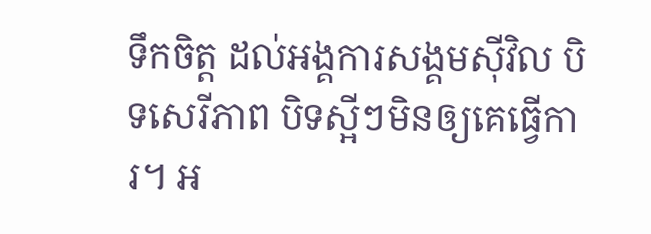ទឹកចិត្ត ដល់អង្គការសង្គមស៊ីវិល បិទសេរីភាព បិទស្អីៗមិនឲ្យគេធ្វើការ។ អ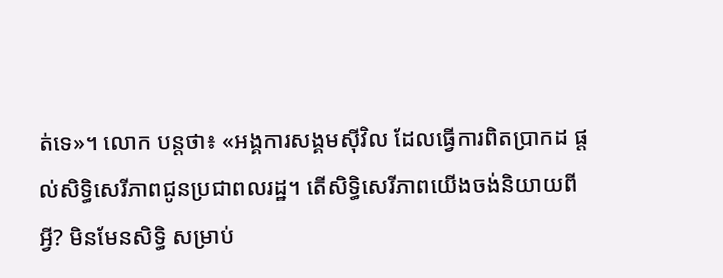ត់ទេ»។ លោក បន្តថា៖ «អង្គការសង្គមស៊ីវិល ដែលធ្វើការពិតប្រាកដ ផ្ដល់សិទ្ធិសេរីភាពជូនប្រជាពលរដ្ឋ។ តើសិទ្ធិសេរីភាពយើងចង់និយាយពីអ្វី? មិនមែនសិទ្ធិ សម្រាប់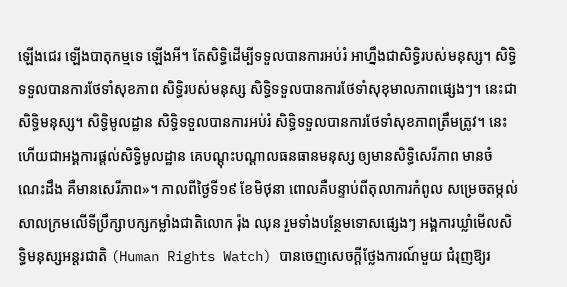ឡើងជេរ ឡើងបាតុកម្មទេ ឡើងអី។ តែសិទ្ធិដើម្បីទទួលបានការអប់រំ អាហ្នឹងជាសិទ្ធិរបស់មនុស្ស។ សិទ្ធិទទួលបានការថែទាំសុខភាព សិទ្ធិរបស់មនុស្ស សិទ្ធិទទួលបានការថែទាំសុខុមាលភាពផ្សេងៗ។ នេះជាសិទ្ធិមនុស្ស។ សិទ្ធិមូលដ្ឋាន សិទ្ធិទទួលបានការអប់រំ សិទ្ធិទទួលបានការថែទាំសុខភាពត្រឹមត្រូវ។ នេះហើយជាអង្គការផ្ដល់សិទ្ធិមូលដ្ឋាន គេបណ្ដុះបណ្ដាលធនធានមនុស្ស ឲ្យមានសិទ្ធិសេរីភាព មានចំណេះដឹង គឺមានសេរីភាព»។ កាលពីថ្ងៃទី១៩ ខែមិថុនា ពោលគឺបន្ទាប់ពីតុលាការកំពូល សម្រេចតម្កល់សាលក្រមលើទីប្រឹក្សាបក្សកម្លាំងជាតិលោក រ៉ុង ឈុន រួមទាំងបន្ថែមទោសផ្សេងៗ អង្គការឃ្លាំមើលសិទ្ធិមនុស្សអន្តរជាតិ (Human Rights Watch) បានចេញសេចក្ដីថ្លែងការណ៍មួយ ជំរុញឱ្យរ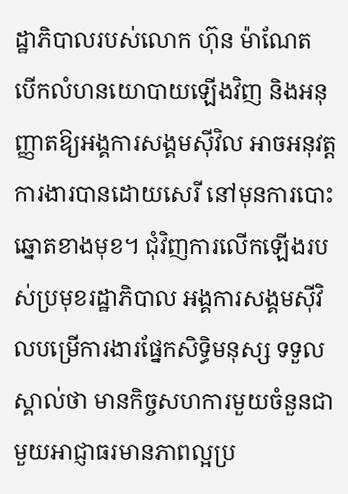ដ្ឋាភិបាលរបស់លោក ហ៊ុន ម៉ាណែត បើកលំហនយោបាយឡើងវិញ និងអនុញ្ញាតឱ្យអង្គការសង្គមស៊ីវិល អាចអនុវត្តការងារបានដោយសេរី នៅមុនការបោះឆ្នោតខាងមុខ។ ជុំវិញការលើកឡើងរបស់ប្រមុខរដ្ឋាភិបាល អង្គការសង្គមស៊ីវិលបម្រើការងារផ្នែកសិទ្ធិមនុស្ស ទទួលស្គាល់ថា មានកិច្ចសហការមួយចំនួនជាមួយអាជ្ញាធរមានភាពល្អប្រ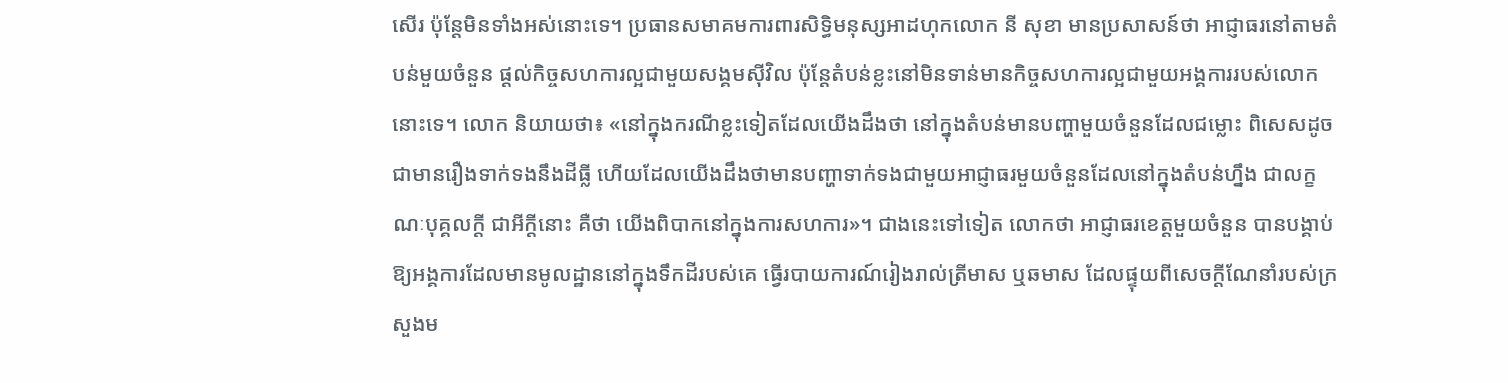សើរ ប៉ុន្តែមិនទាំងអស់នោះទេ។ ប្រធានសមាគមការពារសិទ្ធិមនុស្សអាដហុកលោក នី សុខា មានប្រសាសន៍ថា អាជ្ញាធរនៅតាមតំបន់មួយចំនួន ផ្តល់កិច្ចសហការល្អជាមួយសង្គមស៊ីវិល ប៉ុន្តែតំបន់ខ្លះនៅមិនទាន់មានកិច្ចសហការល្អជាមួយអង្គការរបស់លោកនោះទេ។ លោក និយាយថា៖ «នៅក្នុងករណីខ្លះទៀតដែលយើងដឹងថា នៅក្នុងតំបន់មានបញ្ហាមួយចំនួនដែលជម្លោះ ពិសេសដូចជាមានរឿងទាក់ទងនឹងដីធ្លី ហើយដែលយើងដឹងថាមានបញ្ហាទាក់ទងជាមួយអាជ្ញាធរមួយចំនួនដែលនៅក្នុងតំបន់ហ្នឹង ជាលក្ខណៈបុគ្គលក្តី ជាអីក្តីនោះ គឺថា យើងពិបាកនៅក្នុងការសហការ»។ ជាងនេះទៅទៀត លោកថា អាជ្ញាធរខេត្តមួយចំនួន បានបង្គាប់ឱ្យអង្គការដែលមានមូលដ្ឋាននៅក្នុងទឹកដីរបស់គេ ធ្វើរបាយការណ៍រៀងរាល់ត្រីមាស ឬឆមាស ដែលផ្ទុយពីសេចក្ដីណែនាំរបស់ក្រសួងម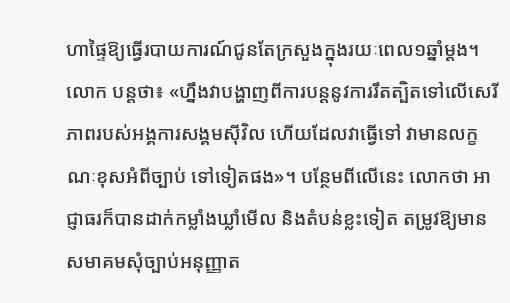ហាផ្ទៃឱ្យធ្វើរបាយការណ៍ជូនតែក្រសួងក្នុងរយៈពេល១ឆ្នាំម្ដង។ លោក បន្តថា៖ «ហ្នឹងវាបង្ហាញពីការបន្តនូវការរឹតត្បិតទៅលើសេរីភាពរបស់អង្គការសង្គមស៊ីវិល ហើយដែលវាធ្វើទៅ វាមានលក្ខណៈខុសអំពីច្បាប់ ទៅទៀតផង»។ បន្ថែមពីលើនេះ លោកថា អាជ្ញាធរក៏បានដាក់កម្លាំងឃ្លាំមើល និងតំបន់ខ្លះទៀត តម្រូវឱ្យមានសមាគមសុំច្បាប់អនុញ្ញាត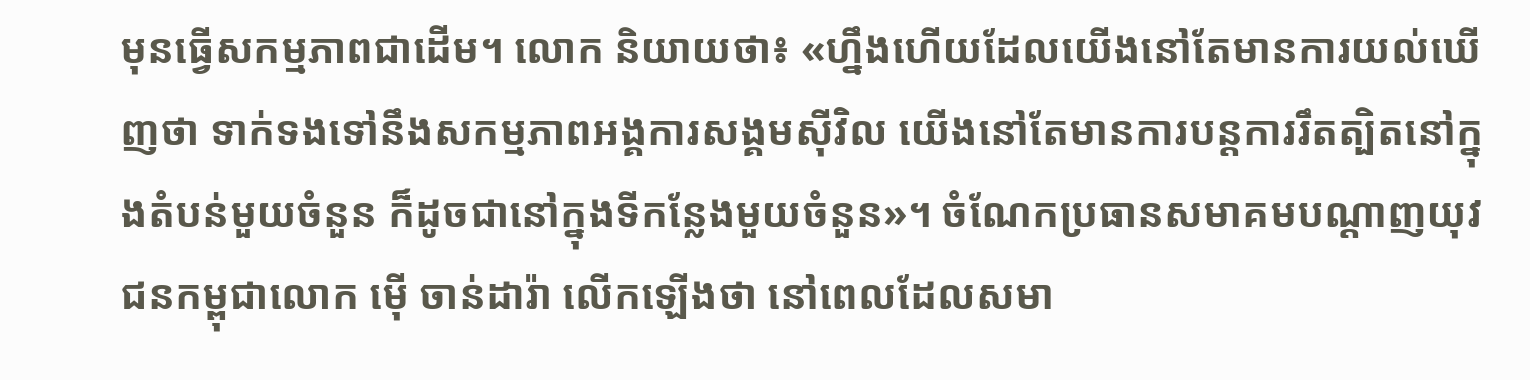មុនធ្វើសកម្មភាពជាដើម។ លោក និយាយថា៖ «ហ្នឹងហើយដែលយើងនៅតែមានការយល់ឃើញថា ទាក់ទងទៅនឹងសកម្មភាពអង្គការសង្គមស៊ីវិល យើងនៅតែមានការបន្តការរឹតត្បិតនៅក្នុងតំបន់មួយចំនួន ក៏ដូចជានៅក្នុងទីកន្លែងមួយចំនួន»។ ចំណែកប្រធានសមាគមបណ្ដាញយុវជនកម្ពុជាលោក ម៉ើ ចាន់ដារ៉ា លើកឡើងថា នៅពេលដែលសមា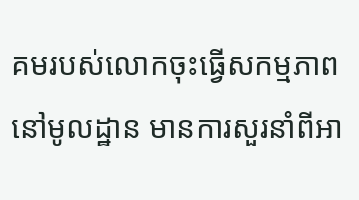គមរបស់លោកចុះធ្វើសកម្មភាពនៅមូលដ្ឋាន មានការសួរនាំពីអា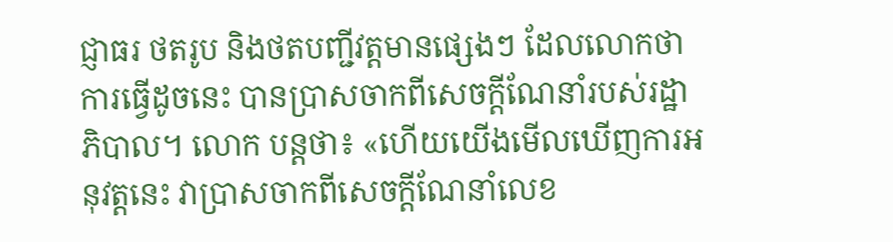ជ្ញាធរ ថតរូប និងថតបញ្ជីវត្តមានផ្សេងៗ ដែលលោកថា ការធ្វើដូចនេះ បានប្រាសចាកពីសេចក្ដីណែនាំរបស់រដ្ឋាភិបាល។ លោក បន្តថា៖ «ហើយយើងមើលឃើញការអនុវត្តនេះ វាប្រាសចាកពីសេចក្តីណែនាំលេខ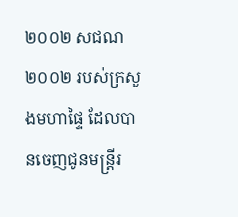២០០២ សជណ ២០០២ របស់ក្រសួងមហាផ្ទៃ ដែលបានចេញជូនមន្ត្រីរ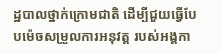ដ្ឋបាលថ្នាក់ក្រោមជាតិ ដើម្បីជួយធ្វើបែបម៉េចសម្រួលការអនុវត្ត របស់អង្គកា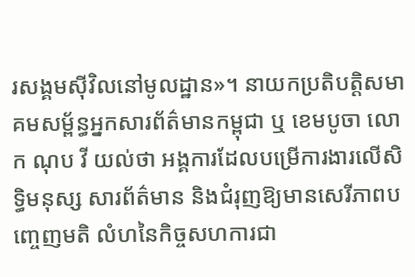រសង្គមស៊ីវិលនៅមូលដ្ឋាន»។ នាយកប្រតិបត្តិសមាគមសម្ព័ន្ធអ្នកសារព័ត៌មានកម្ពុជា ឬ ខេមបូចា លោក ណុប វី យល់ថា អង្គការដែលបម្រើការងារលើសិទ្ធិមនុស្ស សារព័ត៌មាន និងជំរុញឱ្យមានសេរីភាពបញ្ចេញមតិ លំហនៃកិច្ចសហការជា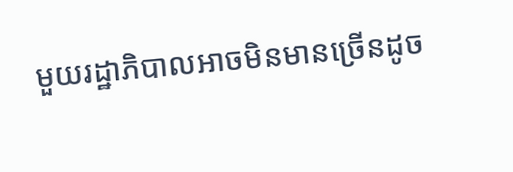មួយរដ្ឋាភិបាលអាចមិនមានច្រើនដូច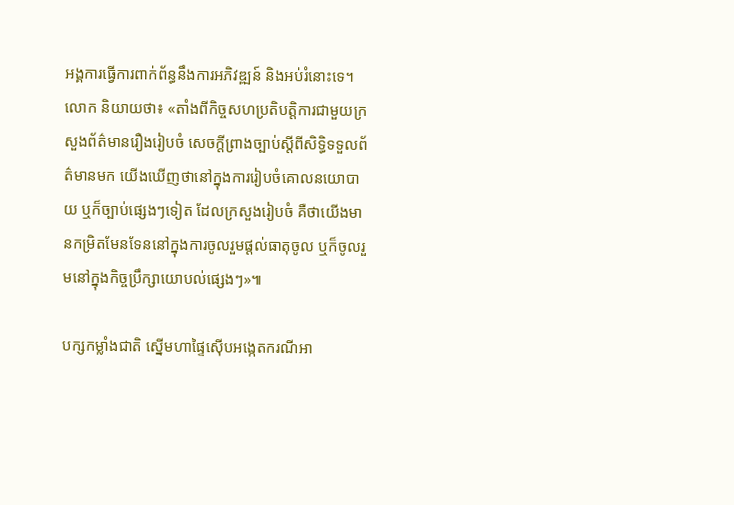អង្គការធ្វើការពាក់ព័ន្ធនឹងការអភិវឌ្ឍន៍ និងអប់រំនោះទេ។ លោក និយាយថា៖ «តាំងពីកិច្ចសហប្រតិបត្តិការជាមួយក្រសួងព័ត៌មានរឿងរៀបចំ សេចក្ដីព្រាងច្បាប់ស្ដីពីសិទ្ធិទទួលព័ត៌មានមក យើងឃើញថានៅក្នុងការរៀបចំគោលនយោបាយ ឬក៏ច្បាប់ផ្សេងៗទៀត ដែលក្រសួងរៀបចំ គឺថាយើងមានកម្រិតមែនទែននៅក្នុងការចូលរួមផ្ដល់ធាតុចូល ឬក៏ចូលរួមនៅក្នុងកិច្ចប្រឹក្សាយោបល់ផ្សេងៗ»៕

បក្សកម្លាំងជាតិ ស្នើមហាផ្ទៃស៊ើបអង្កេតករណីអា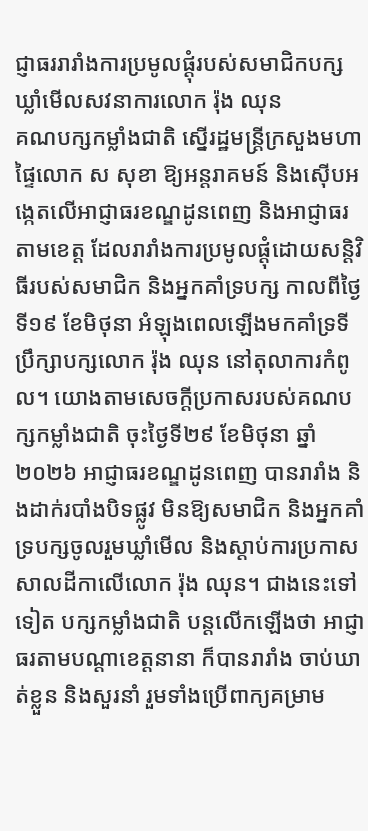ជ្ញាធររារាំងការប្រមូលផ្ដុំរបស់សមាជិកបក្សឃ្លាំមើលសវនាការលោក រ៉ុង ឈុន
គណបក្សកម្លាំងជាតិ ស្នើរដ្ឋមន្រ្តីក្រសួងមហាផ្ទៃលោក ស សុខា ឱ្យអន្តរាគមន៍ និងស៊ើបអង្កេតលើអាជ្ញាធរខណ្ឌដូនពេញ និងអាជ្ញាធរតាមខេត្ត ដែលរារាំងការប្រមូលផ្ដុំដោយសន្តិវិធីរបស់សមាជិក និងអ្នកគាំទ្របក្ស កាលពីថ្ងៃទី១៩ ខែមិថុនា អំឡុងពេលឡើងមកគាំទ្រទីប្រឹក្សាបក្សលោក រ៉ុង ឈុន នៅតុលាការកំពូល។ យោងតាមសេចក្ដីប្រកាសរបស់គណបក្សកម្លាំងជាតិ ចុះថ្ងៃទី២៩ ខែមិថុនា ឆ្នាំ២០២៦ អាជ្ញាធរខណ្ឌដូនពេញ បានរារាំង និងដាក់របាំងបិទផ្លូវ មិនឱ្យសមាជិក និងអ្នកគាំទ្របក្សចូលរួមឃ្លាំមើល និងស្ដាប់ការប្រកាសសាលដីកាលើលោក រ៉ុង ឈុន។ ជាងនេះទៅទៀត បក្សកម្លាំងជាតិ បន្តលើកឡើងថា អាជ្ញាធរតាមបណ្តាខេត្តនានា ក៏បានរារាំង ចាប់ឃាត់ខ្លួន និងសួរនាំ រួមទាំងប្រើពាក្យគម្រាម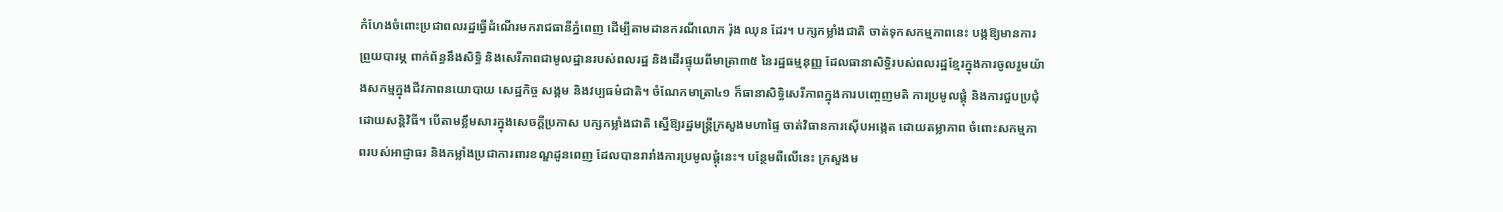កំហែងចំពោះប្រជាពលរដ្ឋធ្វើដំណើរមករាជធានីភ្នំពេញ ដើម្បីតាមដានករណីលោក រ៉ុង ឈុន ដែរ។ បក្សកម្លាំងជាតិ ចាត់ទុកសកម្មភាពនេះ បង្កឱ្យមានការព្រួយបារម្ភ ពាក់ព័ន្ធនឹងសិទ្ធិ និងសេរីភាពជាមូលដ្ឋានរបស់ពលរដ្ឋ និងដើរផ្ទុយពីមាត្រា៣៥ នៃរដ្ឋធម្មនុញ្ញ ដែលធានាសិទ្ធិរបស់ពលរដ្ឋខ្មែរក្នុងការចូលរួមយ៉ាងសកម្មក្នុងជីវភាពនយោបាយ សេដ្ឋកិច្ច សង្គម និងវប្បធម៌ជាតិ។ ចំណែកមាត្រា៤១ ក៏ធានាសិទ្ធិសេរីភាពក្នុងការបញ្ចេញមតិ ការប្រមូលផ្តុំ និងការជួបប្រជុំដោយសន្តិវិធី។ បើតាមខ្លឹមសារក្នុងសេចក្ដីប្រកាស បក្សកម្លាំងជាតិ ស្នើឱ្យរដ្ឋមន្រ្តីក្រសួងមហាផ្ទៃ ចាត់វិធានការស៊ើបអង្កេត ដោយតម្លាភាព ចំពោះសកម្មភាពរបស់អាជ្ញាធរ និងកម្លាំងប្រជាការពារខណ្ឌដូនពេញ ដែលបានរារាំងការប្រមូលផ្តុំនេះ។ បន្ថែមពីលើនេះ ក្រសួងម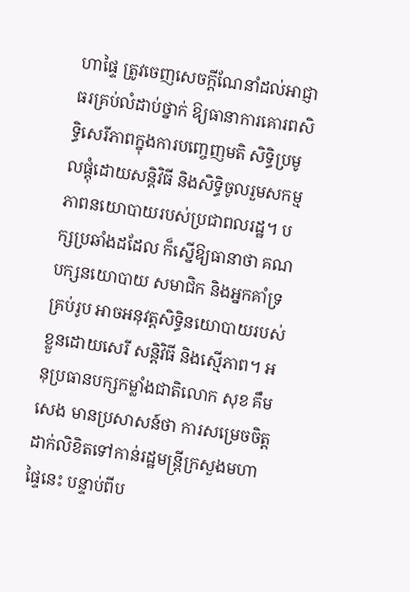ហាផ្ទៃ ត្រូវចេញសេចក្តីណែនាំដល់អាជ្ញាធរគ្រប់លំដាប់ថ្នាក់ ឱ្យធានាការគោរពសិទ្ធិសេរីភាពក្នុងការបញ្ចេញមតិ សិទ្ធិប្រមូលផ្តុំដោយសន្តិវិធី និងសិទ្ធិចូលរួមសកម្មភាពនយោបាយរបស់ប្រជាពលរដ្ឋ។ បក្សប្រឆាំងដដែល ក៏ស្នើឱ្យធានាថា គណបក្សនយោបាយ សមាជិក និងអ្នកគាំទ្រគ្រប់រូប អាចអនុវត្តសិទ្ធិនយោបាយរបស់ខ្លួនដោយសេរី សន្តិវិធី និងស្មើភាព។ អនុប្រធានបក្សកម្លាំងជាតិលោក សុខ គឹមសេង មានប្រសាសន៍ថា ការសម្រេចចិត្តដាក់លិខិតទៅកាន់រដ្ឋមន្រ្តីក្រសួងមហាផ្ទៃនេះ បន្ទាប់ពីប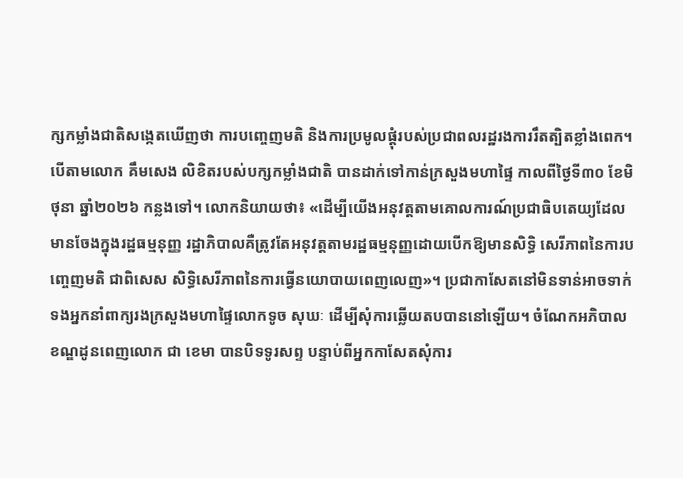ក្សកម្លាំងជាតិសង្កេតឃើញថា ការបញ្ចេញមតិ និងការប្រមូលផ្ដុំរបស់ប្រជាពលរដ្ឋរងការរឹតត្បិតខ្លាំងពេក។ បើតាមលោក គឹមសេង លិខិតរបស់បក្សកម្លាំងជាតិ បានដាក់ទៅកាន់ក្រសួងមហាផ្ទៃ កាលពីថ្ងៃទី៣០ ខែមិថុនា ឆ្នាំ២០២៦ កន្លងទៅ។ លោកនិយាយថា៖ «ដើម្បីយើងអនុវត្តតាមគោលការណ៍ប្រជាធិបតេយ្យដែលមានចែងក្នុងរដ្ឋធម្មនុញ្ញ រដ្ឋាភិបាលគឺត្រូវតែអនុវត្តតាមរដ្ឋធម្មនុញ្ញដោយបើកឱ្យមានសិទ្ធិ សេរីភាពនៃការបញ្ចេញមតិ ជាពិសេស សិទ្ធិសេរីភាពនៃការធ្វើនយោបាយពេញលេញ»។ ប្រជាកាសែតនៅមិនទាន់អាចទាក់ទងអ្នកនាំពាក្យរងក្រសួងមហាផ្ទៃលោកទូច សុឃៈ ដើម្បីសុំការឆ្លើយតបបាននៅឡើយ។ ចំណែកអភិបាលខណ្ឌដូនពេញលោក ជា ខេមា បានបិទទូរសព្ទ បន្ទាប់ពីអ្នកកាសែតសុំការ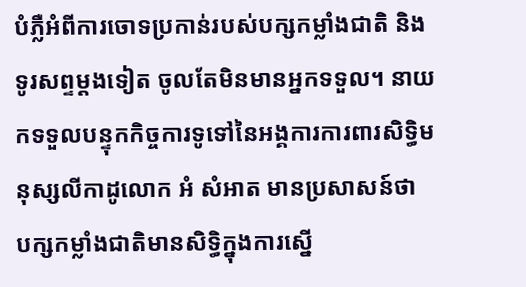បំភ្លឺអំពីការចោទប្រកាន់របស់បក្សកម្លាំងជាតិ និងទូរសព្ទម្ដងទៀត ចូលតែមិនមានអ្នកទទួល។ នាយកទទួលបន្ទុកកិច្ចការទូទៅនៃអង្គការការពារសិទ្ធិមនុស្សលីកាដូលោក អំ សំអាត មានប្រសាសន៍ថា បក្សកម្លាំងជាតិមានសិទ្ធិក្នុងការស្នើ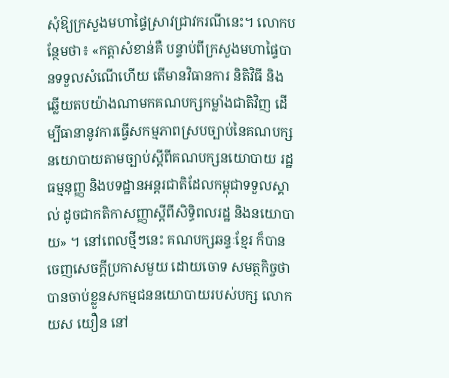សុំឱ្យក្រសួងមហាផ្ទៃស្រាវជ្រាវករណីនេះ។ លោកបន្ថែមថា៖ «កត្តាសំខាន់គឺ បន្ទាប់ពីក្រសួងមហាផ្ទៃបានទទួលសំណើហើយ តើមានវិធានការ និតិវិធី និងឆ្លើយតបយ៉ាងណាមកគណបក្សកម្លាំងជាតិវិញ ដើម្បីធានានូវការធ្វើសកម្មភាពស្របច្បាប់នៃគណបក្សនយោបាយតាមច្បាប់ស្តីពីគណបក្សនយោបាយ រដ្ឋធម្មនុញ្ញ និងបទដ្ឋានអន្តរជាតិដែលកម្ពុជាទទួលស្គាល់ ដូចជាកតិកាសញ្ញាស្តីពីសិទ្ធិពលរដ្ឋ និងនយោបាយ» ។ នៅពេលថ្មីៗនេះ គណបក្សឆន្ទៈខ្មែរ ក៏បានចេញសេចក្ដីប្រកាសមួយ ដោយចោទ សមត្ថកិច្ចថា បានចាប់ខ្លួនសកម្មជននយោបាយរបស់បក្ស លោក យស យឿន នៅ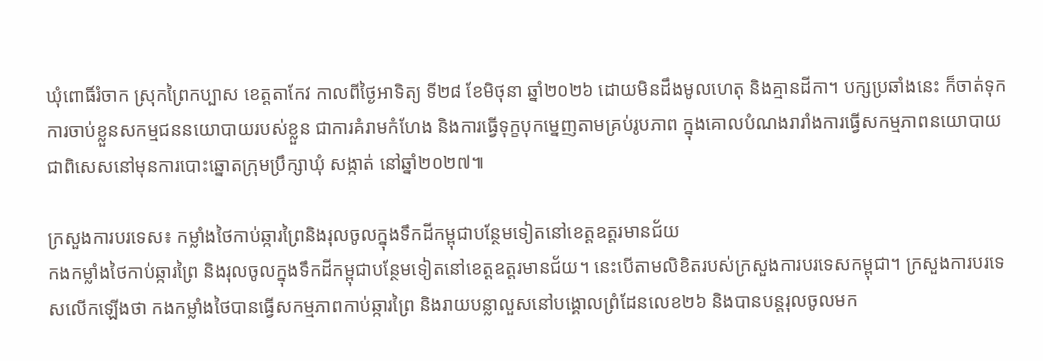ឃុំពោធិ៍រំចាក ស្រុកព្រៃកប្បាស ខេត្តតាកែវ កាលពីថ្ងៃអាទិត្យ ទី២៨ ខែមិថុនា ឆ្នាំ២០២៦ ដោយមិនដឹងមូលហេតុ និងគ្មានដីកា។ បក្សប្រឆាំងនេះ ក៏ចាត់ទុកការចាប់ខ្លួនសកម្មជននយោបាយរបស់ខ្លួន ជាការគំរាមកំហែង និងការធ្វើទុក្ខបុកម្នេញតាមគ្រប់រូបភាព ក្នុងគោលបំណងរារាំងការធ្វើសកម្មភាពនយោបាយ ជាពិសេសនៅមុនការបោះឆ្នោតក្រុមប្រឹក្សាឃុំ សង្កាត់ នៅឆ្នាំ២០២៧៕

ក្រសួងការបរទេស៖ កម្លាំងថៃកាប់ឆ្ការព្រៃនិងរុលចូលក្នុងទឹកដីកម្ពុជាបន្ថែមទៀតនៅខេត្តឧត្តរមានជ័យ
កងកម្លាំងថៃកាប់ឆ្ការព្រៃ និងរុលចូលក្នុងទឹកដីកម្ពុជាបន្ថែមទៀតនៅខេត្តឧត្តរមានជ័យ។ នេះបើតាមលិខិតរបស់ក្រសួងការបរទេសកម្ពុជា។ ក្រសួងការបរទេសលើកឡើងថា កងកម្លាំងថៃបានធ្វើសកម្មភាពកាប់ឆ្ការព្រៃ និងរាយបន្លាលួសនៅបង្គោលព្រំដែនលេខ២៦ និងបានបន្តរុលចូលមក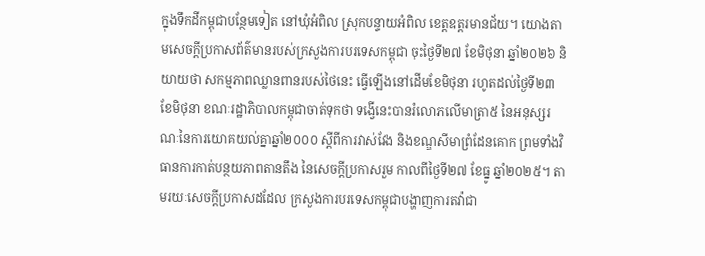ក្នុងទឹកដីកម្ពុជាបន្ថែមទៀត នៅឃុំអំពិល ស្រុកបន្ទាយអំពិល ខេត្តឧត្តរមានជ័យ។ យោងតាមសេចក្ដីប្រកាសព័ត៌មានរបស់ក្រសួងការបរទេសកម្ពុជា ចុះថ្ងៃទី២៧ ខែមិថុនា ឆ្នាំ២០២៦ និយាយថា សកម្មភាពឈ្លានពានរបស់ថៃនេះ ធ្វើឡើងនៅដើមខែមិថុនា រហូតដល់ថ្ងៃទី២៣ ខែមិថុនា ខណៈរដ្ឋាភិបាលកម្ពុជាចាត់ទុកថា ទង្វើនេះបានរំលោភលើមាត្រា៥ នៃអនុស្សរណៈនៃការយោគយល់គ្នាឆ្នាំ២០០០ ស្ដីពីការវាស់វែង និងខណ្ឌសីមាព្រំដែនគោក ព្រមទាំងវិធានការកាត់បន្ថយភាពតានតឹង នៃសេចក្ដីប្រកាសរួម កាលពីថ្ងៃទី២៧ ខែធ្នូ ឆ្នាំ២០២៥។ តាមរយៈសេចក្ដីប្រកាសដដែល ក្រសួងការបរទេសកម្ពុជាបង្ហាញការតវ៉ាជា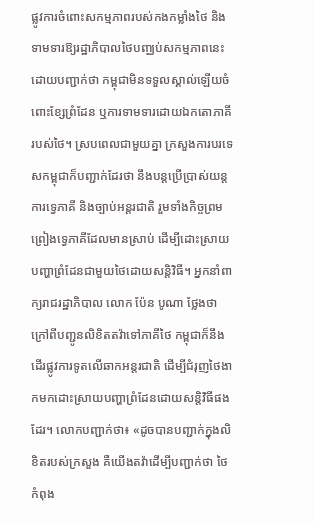ផ្លូវការចំពោះសកម្មភាពរបស់កងកម្លាំងថៃ និងទាមទារឱ្យរដ្ឋាភិបាលថៃបញ្ឈប់សកម្មភាពនេះ ដោយបញ្ជាក់ថា កម្ពុជាមិនទទួលស្គាល់ឡើយចំពោះខ្សែព្រំដែន ឬការទាមទារដោយឯកតោភាគីរបស់ថៃ។ ស្របពេលជាមួយគ្នា ក្រសួងការបរទេសកម្ពុជាក៏បញ្ជាក់ដែរថា នឹងបន្តប្រើប្រាស់យន្តការទ្វេភាគី និងច្បាប់អន្តរជាតិ រួមទាំងកិច្ចព្រមព្រៀងទ្វេភាគីដែលមានស្រាប់ ដើម្បីដោះស្រាយបញ្ហាព្រំដែនជាមួយថៃដោយសន្តិវិធី។ អ្នកនាំពាក្យរាជរដ្ឋាភិបាល លោក ប៉ែន បូណា ថ្លែងថា ក្រៅពីបញ្ជូនលិខិតតវ៉ាទៅភាគីថៃ កម្ពុជាក៏នឹងដើរផ្លូវការទូតលើឆាកអន្តរជាតិ ដើម្បីជំរុញថៃងាកមកដោះស្រាយបញ្ហាព្រំដែនដោយសន្តិវិធីផងដែរ។ លោកបញ្ជាក់ថា៖ «ដូចបានបញ្ជាក់ក្នុងលិខិតរបស់ក្រសួង គឺយើងតវ៉ាដើម្បីបញ្ជាក់ថា ថៃកំពុង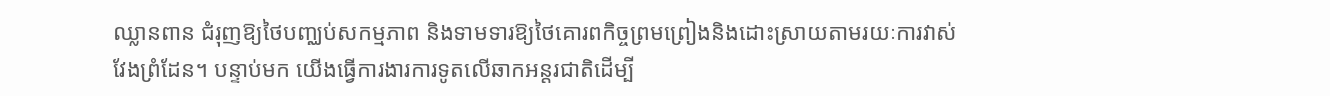ឈ្លានពាន ជំរុញឱ្យថៃបញ្ឈប់សកម្មភាព និងទាមទារឱ្យថៃគោរពកិច្ចព្រមព្រៀងនិងដោះស្រាយតាមរយៈការវាស់វែងព្រំដែន។ បន្ទាប់មក យើងធ្វើការងារការទូតលើឆាកអន្តរជាតិដើម្បី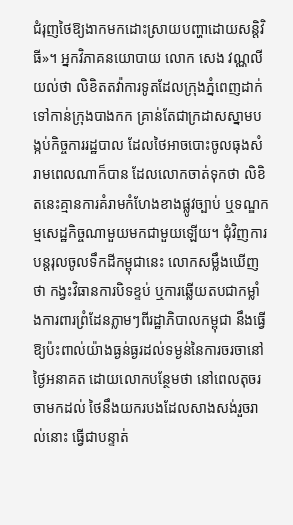ជំរុញថៃឱ្យងាកមកដោះស្រាយបញ្ហាដោយសន្តិវិធី»។ អ្នកវិភាគនយោបាយ លោក សេង វណ្ណលី យល់ថា លិខិតតវ៉ាការទូតដែលក្រុងភ្នំពេញដាក់ទៅកាន់ក្រុងបាងកក គ្រាន់តែជាក្រដាសស្នាមបង្កប់កិច្ចការរដ្ឋបាល ដែលថៃអាចបោះចូលធុងសំរាមពេលណាក៏បាន ដែលលោកចាត់ទុកថា លិខិតនេះគ្មានការគំរាមកំហែងខាងផ្លូវច្បាប់ ឬទណ្ឌកម្មសេដ្ឋកិច្ចណាមួយមកជាមួយឡើយ។ ជុំវិញការបន្តរុលចូលទឹកដីកម្ពុជានេះ លោកសម្លឹងឃើញថា កង្វះវិធានការបិទខ្ទប់ ឬការឆ្លើយតបជាកម្លាំងការពារព្រំដែនភ្លាមៗពីរដ្ឋាភិបាលកម្ពុជា នឹងធ្វើឱ្យប៉ះពាល់យ៉ាងធ្ងន់ធ្ងរដល់ទម្ងន់នៃការចរចានៅថ្ងៃអនាគត ដោយលោកបន្ថែមថា នៅពេលតុចរចាមកដល់ ថៃនឹងយករបងដែលសាងសង់រួចរាល់នោះ ធ្វើជាបន្ទាត់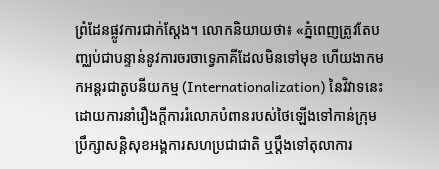ព្រំដែនផ្លូវការជាក់ស្តែង។ លោកនិយាយថា៖ «ភ្នំពេញត្រូវតែបញ្ឈប់ជាបន្ទាន់នូវការចរចាទ្វេភាគីដែលមិនទៅមុខ ហើយងាកមកអន្តរជាតូបនីយកម្ម (Internationalization) នៃវិវាទនេះ ដោយការនាំរឿងក្តីការរំលោភបំពានរបស់ថៃឡើងទៅកាន់ក្រុមប្រឹក្សាសន្តិសុខអង្គការសហប្រជាជាតិ ឬប្តឹងទៅតុលាការ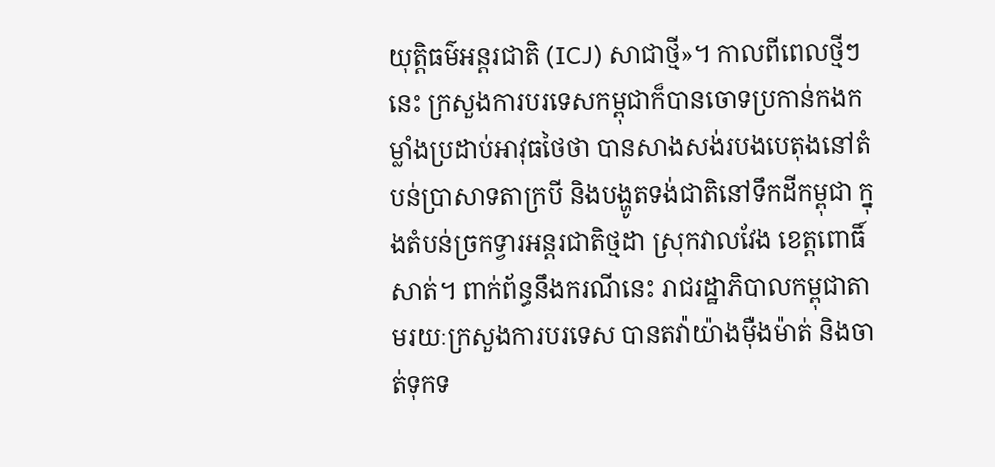យុត្តិធម៌អន្តរជាតិ (ICJ) សាជាថ្មី»។ កាលពីពេលថ្មីៗនេះ ក្រសួងការបរទេសកម្ពុជាក៏បានចោទប្រកាន់កងកម្លាំងប្រដាប់អាវុធថៃថា បានសាងសង់របងបេតុងនៅតំបន់ប្រាសាទតាក្របី និងបង្ហូតទង់ជាតិនៅទឹកដីកម្ពុជា ក្នុងតំបន់ច្រកទ្វារអន្តរជាតិថ្មដា ស្រុកវាលវែង ខេត្តពោធិ៍សាត់។ ពាក់ព័ន្ធនឹងករណីនេះ រាជរដ្ឋាភិបាលកម្ពុជាតាមរយៈក្រសួងការបរទេស បានតវ៉ាយ៉ាងម៉ឺងម៉ាត់ និងចាត់ទុកទ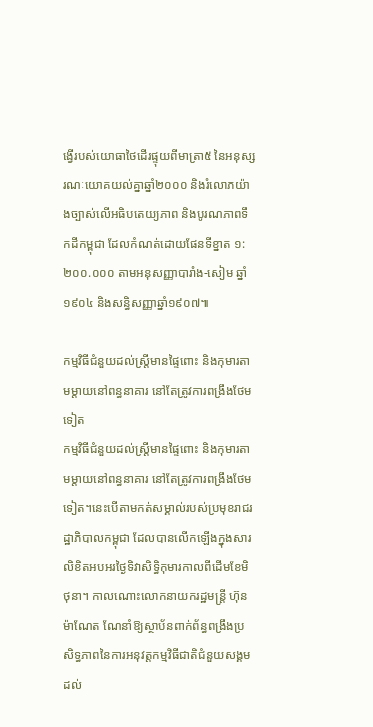ង្វើរបស់យោធាថៃដើរផ្ទុយពីមាត្រា៥ នៃអនុស្សរណៈយោគយល់គ្នាឆ្នាំ២០០០ និងរំលោភយ៉ាងច្បាស់លើអធិបតេយ្យភាព និងបូរណភាពទឹកដីកម្ពុជា ដែលកំណត់ដោយផែនទីខ្នាត ១:២០០.០០០ តាមអនុសញ្ញាបារាំង-សៀម ឆ្នាំ១៩០៤ និងសន្ធិសញ្ញាឆ្នាំ១៩០៧៕

កម្មវិធីជំនួយដល់ស្ត្រីមានផ្ទៃពោះ និងកុមារតាមម្តាយនៅពន្ធនាគារ នៅតែត្រូវការពង្រឹងថែមទៀត
កម្មវិធីជំនួយដល់ស្ត្រីមានផ្ទៃពោះ និងកុមារតាមម្តាយនៅពន្ធនាគារ នៅតែត្រូវការពង្រឹងថែមទៀត។នេះបើតាមកត់សម្គាល់របស់ប្រមុខរាជរដ្ឋាភិបាលកម្ពុជា ដែលបានលើកឡើងក្នុងសារលិខិតអបអរថ្ងៃទិវាសិទ្ធិកុមារកាលពីដើមខែមិថុនា។ កាលណោះលោកនាយករដ្ឋមន្ត្រី ហ៊ុន ម៉ាណែត ណែនាំឱ្យស្ថាប័នពាក់ព័ន្ធពង្រឹងប្រសិទ្ធភាពនៃការអនុវត្តកម្មវិធីជាតិជំនួយសង្គមដល់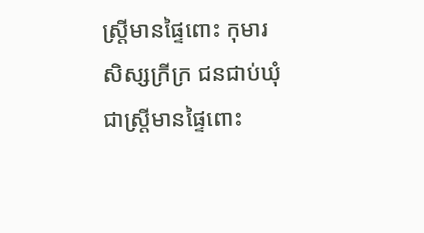ស្ត្រីមានផ្ទៃពោះ កុមារ សិស្សក្រីក្រ ជនជាប់ឃុំជាស្ត្រីមានផ្ទៃពោះ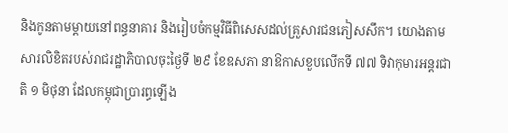និងកូនតាមម្តាយនៅពន្ធនាគារ និងរៀបចំកម្មវិធីពិសេសដល់គ្រួសារជនភៀសសឹក។ យោងតាមសារលិខិតរបស់រាជរដ្ឋាភិបាលចុះថ្ងៃទី ២៩ ខែឧសភា នាឱកាសខួបលើកទី ៧៧ ទិវាកុមារអន្តរជាតិ ១ មិថុនា ដែលកម្ពុជាប្រារព្ធឡើង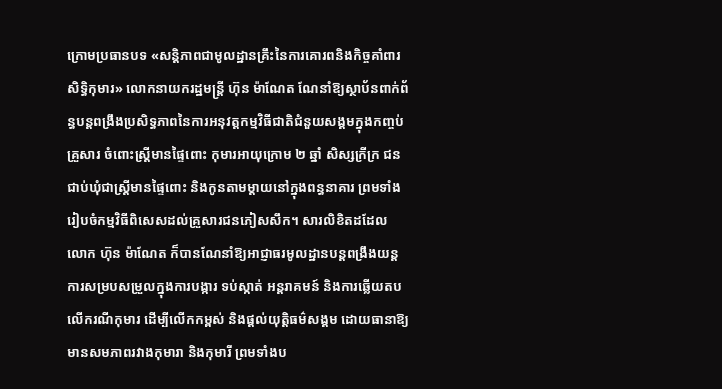ក្រោមប្រធានបទ «សន្តិភាពជាមូលដ្ឋានគ្រឹះនៃការគោរពនិងកិច្ចគាំពារសិទ្ធិកុមារ» លោកនាយករដ្ឋមន្ត្រី ហ៊ុន ម៉ាណែត ណែនាំឱ្យស្ថាប័នពាក់ព័ន្ធបន្តពង្រឹងប្រសិទ្ធភាពនៃការអនុវត្តកម្មវិធីជាតិជំនួយសង្គមក្នុងកញ្ចប់គ្រួសារ ចំពោះស្ត្រីមានផ្ទៃពោះ កុមារអាយុក្រោម ២ ឆ្នាំ សិស្សក្រីក្រ ជនជាប់ឃុំជាស្ត្រីមានផ្ទៃពោះ និងកូនតាមម្តាយនៅក្នុងពន្ធនាគារ ព្រមទាំងរៀបចំកម្មវិធីពិសេសដល់គ្រួសារជនភៀសសឹក។ សារលិខិតដដែល លោក ហ៊ុន ម៉ាណែត ក៏បានណែនាំឱ្យអាជ្ញាធរមូលដ្ឋានបន្តពង្រឹងយន្តការសម្របសម្រួលក្នុងការបង្ការ ទប់ស្កាត់ អន្តរាគមន៍ និងការឆ្លើយតបលើករណីកុមារ ដើម្បីលើកកម្ពស់ និងផ្ដល់យុត្តិធម៌សង្គម ដោយធានាឱ្យមានសមភាពរវាងកុមារា និងកុមារី ព្រមទាំងប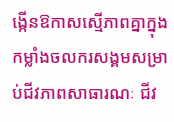ង្កើនឱកាសស្មើភាពគ្នាក្នុងកម្លាំងចលករសង្គមសម្រាប់ជីវភាពសាធារណៈ ជីវ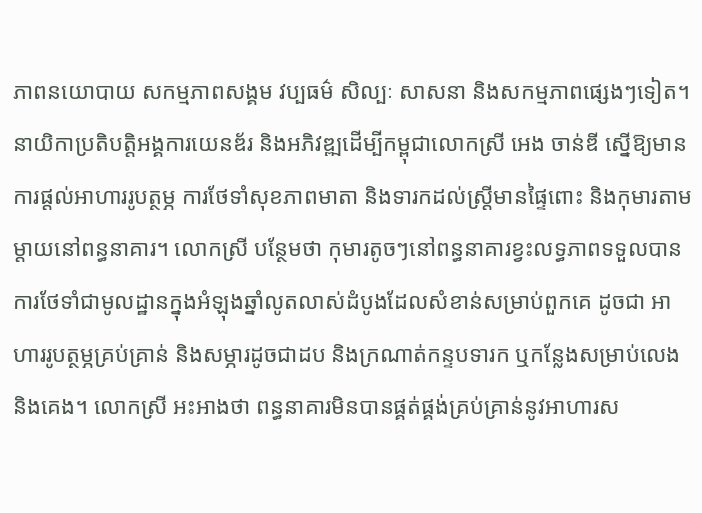ភាពនយោបាយ សកម្មភាពសង្គម វប្បធម៌ សិល្បៈ សាសនា និងសកម្មភាពផ្សេងៗទៀត។ នាយិកាប្រតិបត្តិអង្គការយេនឌ័រ និងអភិវឌ្ឍដើម្បីកម្ពុជាលោកស្រី អេង ចាន់ឌី ស្នើឱ្យមានការផ្ដល់អាហាររូបត្ថម្ភ ការថែទាំសុខភាពមាតា និងទារកដល់ស្ត្រីមានផ្ទៃពោះ និងកុមារតាមម្តាយនៅពន្ធនាគារ។ លោកស្រី បន្ថែមថា កុមារតូចៗនៅពន្ធនាគារខ្វះលទ្ធភាពទទួលបានការថែទាំជាមូលដ្ឋានក្នុងអំឡុងឆ្នាំលូតលាស់ដំបូងដែលសំខាន់សម្រាប់ពួកគេ ដូចជា អាហាររូបត្ថម្ភគ្រប់គ្រាន់ និងសម្ភារដូចជាដប និងក្រណាត់កន្ទបទារក ឬកន្លែងសម្រាប់លេង និងគេង។ លោកស្រី អះអាងថា ពន្ធនាគារមិនបានផ្គត់ផ្គង់គ្រប់គ្រាន់នូវអាហារស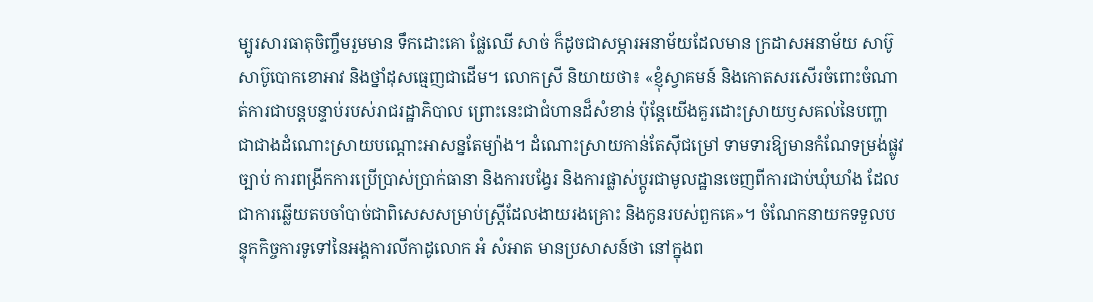ម្បូរសារធាតុចិញ្ចឹមរួមមាន ទឹកដោះគោ ផ្លែឈើ សាច់ ក៏ដូចជាសម្ភារអនាម័យដែលមាន ក្រដាសអនាម័យ សាប៊ូ សាប៊ូបោកខោអាវ និងថ្នាំដុសធ្មេញជាដើម។ លោកស្រី និយាយថា៖ «ខ្ញុំស្វាគមន៍ និងកោតសរសើរចំពោះចំណាត់ការជាបន្តបន្ទាប់របស់រាជរដ្ឋាភិបាល ព្រោះនេះជាជំហានដ៏សំខាន់ ប៉ុន្តែយើងគួរដោះស្រាយឫសគល់នៃបញ្ហា ជាជាងដំណោះស្រាយបណ្តោះអាសន្នតែម្យ៉ាង។ ដំណោះស្រាយកាន់តែស៊ីជម្រៅ ទាមទារឱ្យមានកំណែទម្រង់ផ្លូវច្បាប់ ការពង្រីកការប្រើប្រាស់ប្រាក់ធានា និងការបង្វែរ និងការផ្លាស់ប្តូរជាមូលដ្ឋានចេញពីការជាប់ឃុំឃាំង ដែលជាការឆ្លើយតបចាំបាច់ជាពិសេសសម្រាប់ស្ត្រីដែលងាយរងគ្រោះ និងកូនរបស់ពួកគេ»។ ចំណែកនាយកទទួលបន្ទុកកិច្ចការទូទៅនៃអង្គការលីកាដូលោក អំ សំអាត មានប្រសាសន៍ថា នៅក្នុងព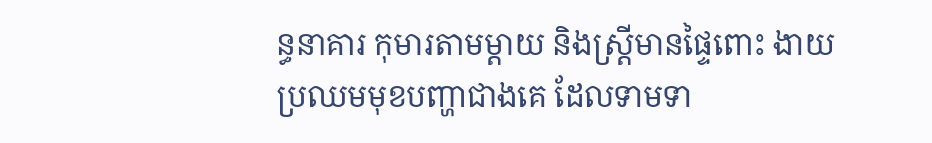ន្ធនាគារ កុមារតាមម្តាយ និងស្ត្រីមានផ្ទៃពោះ ងាយប្រឈមមុខបញ្ហាជាងគេ ដែលទាមទា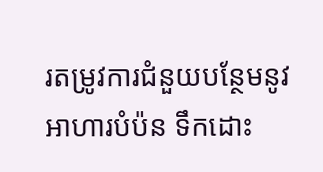រតម្រូវការជំនួយបន្ថែមនូវអាហារបំប៉ន ទឹកដោះ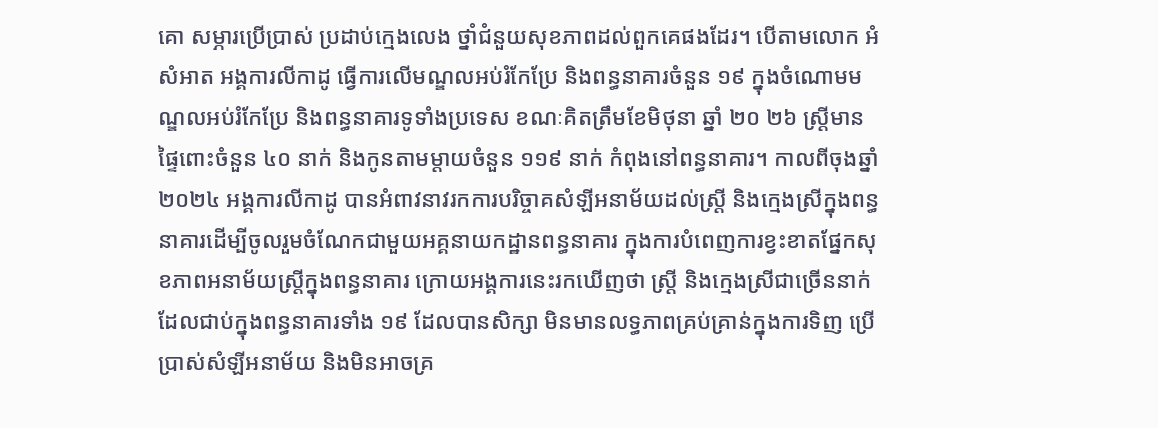គោ សម្ភារប្រើប្រាស់ ប្រដាប់ក្មេងលេង ថ្នាំជំនួយសុខភាពដល់ពួកគេផងដែរ។ បើតាមលោក អំ សំអាត អង្គការលីកាដូ ធ្វើការលើមណ្ឌលអប់រំកែប្រែ និងពន្ធនាគារចំនួន ១៩ ក្នុងចំណោមមណ្ឌលអប់រំកែប្រែ និងពន្ធនាគារទូទាំងប្រទេស ខណៈគិតត្រឹមខែមិថុនា ឆ្នាំ ២០ ២៦ ស្ត្រីមានផ្ទៃពោះចំនួន ៤០ នាក់ និងកូនតាមម្តាយចំនួន ១១៩ នាក់ កំពុងនៅពន្ធនាគារ។ កាលពីចុងឆ្នាំ ២០២៤ អង្គការលីកាដូ បានអំពាវនាវរកការបរិច្ចាគសំឡីអនាម័យដល់ស្ត្រី និងក្មេងស្រីក្នុងពន្ធនាគារដើម្បីចូលរួមចំណែកជាមួយអគ្គនាយកដ្ឋានពន្ធនាគារ ក្នុងការបំពេញការខ្វះខាតផ្នែកសុខភាពអនាម័យស្ត្រីក្នុងពន្ធនាគារ ក្រោយអង្គការនេះរកឃើញថា ស្ត្រី និងក្មេងស្រីជាច្រើននាក់ដែលជាប់ក្នុងពន្ធនាគារទាំង ១៩ ដែលបានសិក្សា មិនមានលទ្ធភាពគ្រប់គ្រាន់ក្នុងការទិញ ប្រើប្រាស់សំឡីអនាម័យ និងមិនអាចគ្រ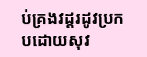ប់គ្រងវដ្តរដូវប្រកបដោយសុវ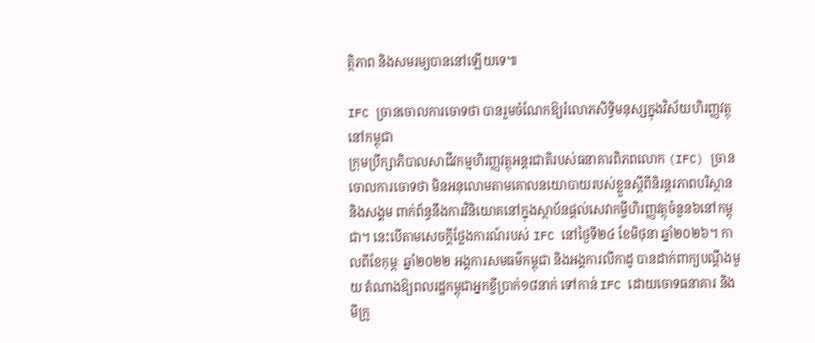ត្ថិភាព និងសមរម្យបាននៅឡើយទេ៕

IFC ច្រានចោលការចោទថា បានរួមចំណែកឱ្យរំលោភសិទ្ធិមនុស្សក្នុងវិស័យហិរញ្ញវត្ថុនៅកម្ពុជា
ក្រុមប្រឹក្សាភិបាលសាជីវកម្មហិរញ្ញវត្ថុអន្តរជាតិរបស់ធនាគារពិភពលោក (IFC) ច្រានចោលការចោទថា មិនអនុលោមតាមគោលនយោបាយរបស់ខ្លួនស្ដីពីនិរន្តរភាពបរិស្ថាន និងសង្គម ពាក់ព័ន្ធនឹងការវិនិយោគនៅក្នុងស្ថាប័នផ្ដល់សេវាកម្ចីហិរញ្ញវត្ថុចំនួន៦នៅកម្ពុជា។ នេះបើតាមសេចក្ដីថ្លែងការណ៍របស់ IFC នៅថ្ងៃទី២៤ ខែមិថុនា ឆ្នាំ២០២៦។ កាលពីខែកុម្ភៈ ឆ្នាំ២០២២ អង្គការសមធម៌កម្ពុជា និងអង្គការលីកាដូ បានដាក់ពាក្យបណ្ដឹងមួយ តំណាងឱ្យពលរដ្ឋកម្ពុជាអ្នកខ្ចីប្រាក់១៨នាក់ ទៅកាន់ IFC ដោយចោទធនាគារ និងមីក្រូ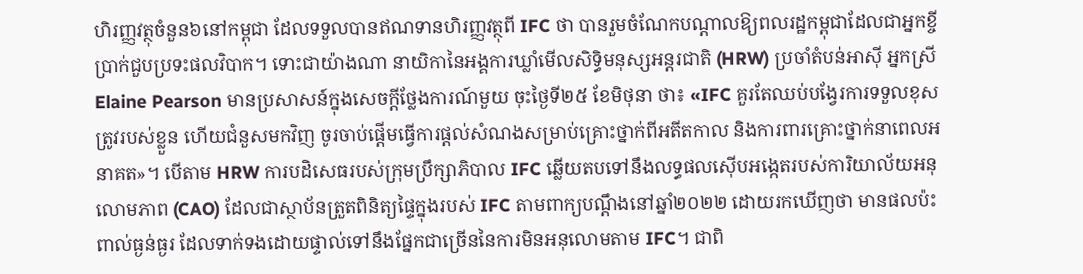ហិរញ្ញវត្ថុចំនួន៦នៅកម្ពុជា ដែលទទួលបានឥណទានហិរញ្ញវត្ថុពី IFC ថា បានរួមចំណែកបណ្ដាលឱ្យពលរដ្ឋកម្ពុជាដែលជាអ្នកខ្ចីប្រាក់ជួបប្រទះផលវិបាក។ ទោះជាយ៉ាងណា នាយិកានៃអង្គការឃ្លាំមើលសិទ្ធិមនុស្សអន្តរជាតិ (HRW) ប្រចាំតំបន់អាស៊ី អ្នកស្រី Elaine Pearson មានប្រសាសន៍ក្នុងសេចក្ដីថ្លែងការណ៍មួយ ចុះថ្ងៃទី២៥ ខែមិថុនា ថា៖ «IFC គួរតែឈប់បង្វែរការទទួលខុសត្រូវរបស់ខ្លួន ហើយជំនួសមកវិញ ចូរចាប់ផ្តើមធ្វើការផ្តល់សំណងសម្រាប់គ្រោះថ្នាក់ពីអតីតកាល និងការពារគ្រោះថ្នាក់នាពេលអនាគត»។ បើតាម HRW ការបដិសេធរបស់ក្រុមប្រឹក្សាភិបាល IFC ឆ្លើយតបទៅនឹងលទ្ធផលស៊ើបអង្កេតរបស់ការិយាល័យអនុលោមភាព (CAO) ដែលជាស្ថាប័នត្រួតពិនិត្យផ្ទៃក្នុងរបស់ IFC តាមពាក្យបណ្ដឹងនៅឆ្នាំ២០២២ ដោយរកឃើញថា មានផលប៉ះពាល់ធ្ងន់ធ្ងរ ដែលទាក់ទងដោយផ្ទាល់ទៅនឹងផ្នែកជាច្រើននៃការមិនអនុលោមតាម IFC។ ជាពិ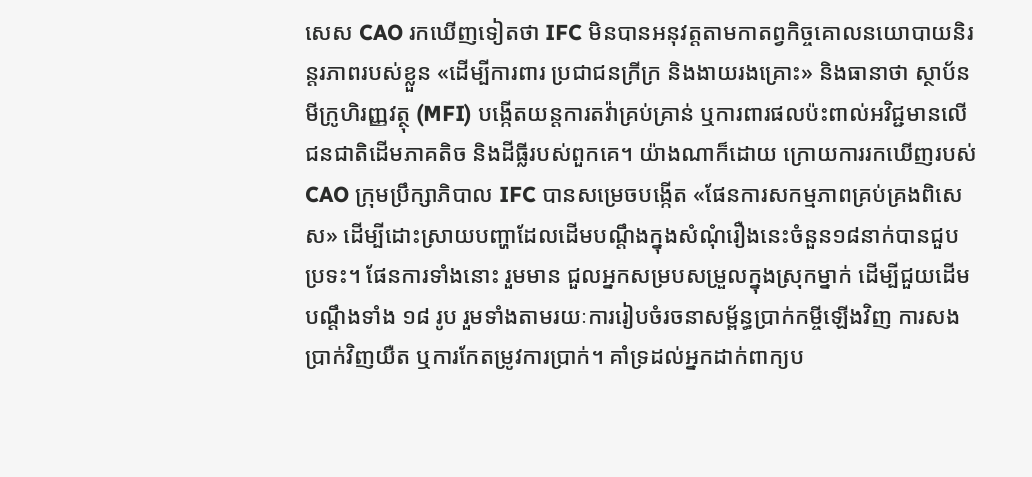សេស CAO រកឃើញទៀតថា IFC មិនបានអនុវត្តតាមកាតព្វកិច្ចគោលនយោបាយនិរន្តរភាពរបស់ខ្លួន «ដើម្បីការពារ ប្រជាជនក្រីក្រ និងងាយរងគ្រោះ» និងធានាថា ស្ថាប័នមីក្រូហិរញ្ញវត្ថុ (MFI) បង្កើតយន្តការតវ៉ាគ្រប់គ្រាន់ ឬការពារផលប៉ះពាល់អវិជ្ជមានលើជនជាតិដើមភាគតិច និងដីធ្លីរបស់ពួកគេ។ យ៉ាងណាក៏ដោយ ក្រោយការរកឃើញរបស់ CAO ក្រុមប្រឹក្សាភិបាល IFC បានសម្រេចបង្កើត «ផែនការសកម្មភាពគ្រប់គ្រងពិសេស» ដើម្បីដោះស្រាយបញ្ហាដែលដើមបណ្ដឹងក្នុងសំណុំរឿងនេះចំនួន១៨នាក់បានជួបប្រទះ។ ផែនការទាំងនោះ រួមមាន ជួលអ្នកសម្របសម្រួលក្នុងស្រុកម្នាក់ ដើម្បីជួយដើមបណ្តឹងទាំង ១៨ រូប រួមទាំងតាមរយៈការរៀបចំរចនាសម្ព័ន្ធប្រាក់កម្ចីឡើងវិញ ការសងប្រាក់វិញយឺត ឬការកែតម្រូវការប្រាក់។ គាំទ្រដល់អ្នកដាក់ពាក្យប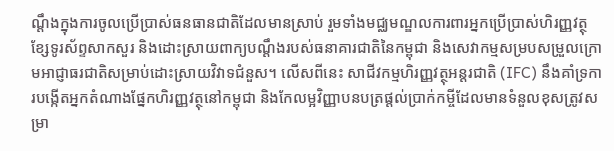ណ្តឹងក្នុងការចូលប្រើប្រាស់ធនធានជាតិដែលមានស្រាប់ រួមទាំងមជ្ឈមណ្ឌលការពារអ្នកប្រើប្រាស់ហិរញ្ញវត្ថុ ខ្សែទូរស័ព្ទសាកសួរ និងដោះស្រាយពាក្យបណ្តឹងរបស់ធនាគារជាតិនៃកម្ពុជា និងសេវាកម្មសម្របសម្រួលក្រោមអាជ្ញាធរជាតិសម្រាប់ដោះស្រាយវិវាទជំនួស។ លើសពីនេះ សាជីវកម្មហិរញ្ញវត្ថុអន្តរជាតិ (IFC) នឹងគាំទ្រការបង្កើតអ្នកតំណាងផ្នែកហិរញ្ញវត្ថុនៅកម្ពុជា និងកែលម្អវិញ្ញាបនបត្រផ្តល់ប្រាក់កម្ចីដែលមានទំនួលខុសត្រូវសម្រា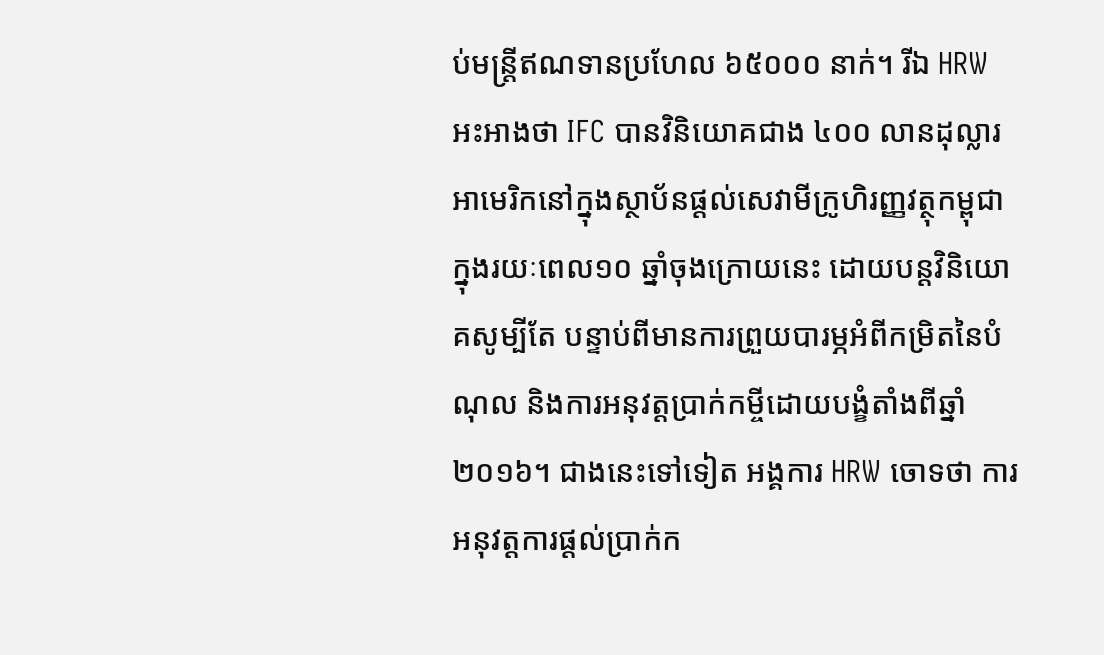ប់មន្ត្រីឥណទានប្រហែល ៦៥០០០ នាក់។ រីឯ HRW អះអាងថា IFC បានវិនិយោគជាង ៤០០ លានដុល្លារអាមេរិកនៅក្នុងស្ថាប័នផ្តល់សេវាមីក្រូហិរញ្ញវត្ថុកម្ពុជាក្នុងរយៈពេល១០ ឆ្នាំចុងក្រោយនេះ ដោយបន្តវិនិយោគសូម្បីតែ បន្ទាប់ពីមានការព្រួយបារម្ភអំពីកម្រិតនៃបំណុល និងការអនុវត្តប្រាក់កម្ចីដោយបង្ខំតាំងពីឆ្នាំ ២០១៦។ ជាងនេះទៅទៀត អង្គការ HRW ចោទថា ការអនុវត្តការផ្តល់ប្រាក់ក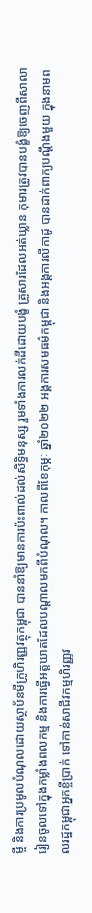ម្ចី និងការប្រមូលបំណុលដោយស្ថាប័នមីក្រូហិរញ្ញវត្ថុកម្ពុជា បាននាំឱ្យមានការប៉ះពាល់ដល់សិទ្ធិមនុស្ស រួមទាំងការលក់ដីដោយបង្ខំ គ្រួសារដែលអត់ឃ្លាន កុមារត្រូវបានបង្ខំឱ្យចេញពីសាលារៀនចូលទៅក្នុងកម្លាំងពលកម្ម និងការធ្វើអត្តឃាតដែលបណ្តាលមកពីបំណុល។ កាលពីខែកុម្ភៈ ឆ្នាំ២០២២ អង្គការសមធម៌កម្ពុជា និងអង្គការលីកាដូ បានដាក់ពាក្យបណ្ដឹងមួយ ក្នុងនាមពលរដ្ឋកម្ពុជាអ្នកខ្ចីប្រាក់ ទៅកាន់សាជីវកម្មហិរញ្ញវ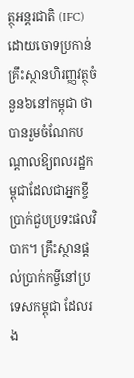ត្ថុអន្តរជាតិ (IFC) ដោយចោទប្រកាន់គ្រឹះស្ថានហិរញ្ញវត្ថុចំនួន៦នៅកម្ពុជា ថាបានរួមចំណែកបណ្ដាលឱ្យពលរដ្ឋកម្ពុជាដែលជាអ្នកខ្ចីប្រាក់ជួបប្រទះផលវិបាក។ គ្រឹះស្ថានផ្ដល់ប្រាក់កម្ចីនៅប្រទេសកម្ពុជា ដែលរង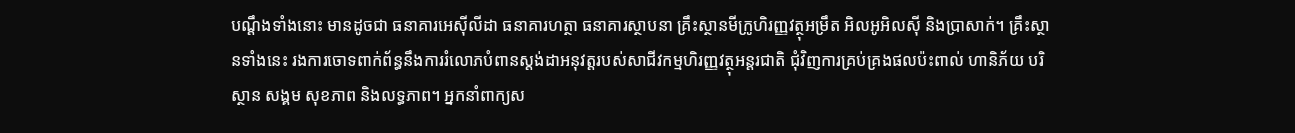បណ្ដឹងទាំងនោះ មានដូចជា ធនាគារអេស៊ីលីដា ធនាគារហត្ថា ធនាគារស្ថាបនា គ្រឹះស្ថានមីក្រូហិរញ្ញវត្ថុអម្រឹត អិលអូអិលស៊ី និងប្រាសាក់។ គ្រឹះស្ថានទាំងនេះ រងការចោទពាក់ព័ន្ធនឹងការរំលោភបំពានស្តង់ដាអនុវត្តរបស់សាជីវកម្មហិរញ្ញវត្ថុអន្តរជាតិ ជុំវិញការគ្រប់គ្រងផលប៉ះពាល់ ហានិភ័យ បរិស្ថាន សង្គម សុខភាព និងលទ្ធភាព។ អ្នកនាំពាក្យស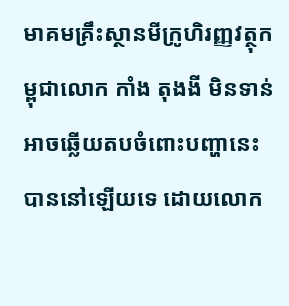មាគមគ្រឹះស្ថានមីក្រូហិរញ្ញវត្ថុកម្ពុជាលោក កាំង តុងងី មិនទាន់អាចឆ្លើយតបចំពោះបញ្ហានេះបាននៅឡើយទេ ដោយលោក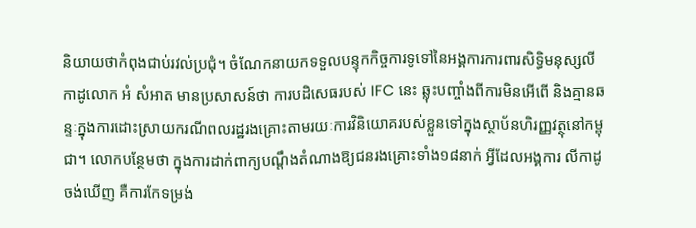និយាយថាកំពុងជាប់រវល់ប្រជុំ។ ចំណែកនាយកទទួលបន្ទុកកិច្ចការទូទៅនៃអង្គការការពារសិទ្ធិមនុស្សលីកាដូលោក អំ សំអាត មានប្រសាសន៍ថា ការបដិសេធរបស់ IFC នេះ ឆ្លុះបញ្ចាំងពីការមិនអើពើ និងគ្មានឆន្ទៈក្នុងការដោះស្រាយករណីពលរដ្ឋរងគ្រោះតាមរយៈការវិនិយោគរបស់ខ្លួនទៅក្នុងស្ថាប័នហិរញ្ញវត្ថុនៅកម្ពុជា។ លោកបន្ថែមថា ក្នុងការដាក់ពាក្យបណ្ដឹងតំណាងឱ្យជនរងគ្រោះទាំង១៨នាក់ អ្វីដែលអង្គការ លីកាដូ ចង់ឃើញ គឺការកែទម្រង់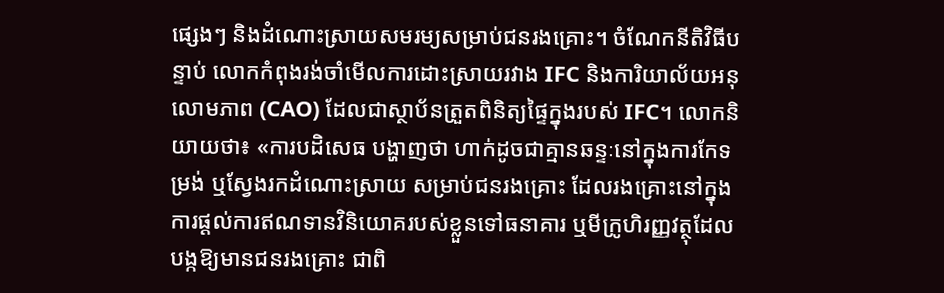ផ្សេងៗ និងដំណោះស្រាយសមរម្យសម្រាប់ជនរងគ្រោះ។ ចំណែកនីតិវិធីបន្ទាប់ លោកកំពុងរង់ចាំមើលការដោះស្រាយរវាង IFC និងការិយាល័យអនុលោមភាព (CAO) ដែលជាស្ថាប័នត្រួតពិនិត្យផ្ទៃក្នុងរបស់ IFC។ លោកនិយាយថា៖ «ការបដិសេធ បង្ហាញថា ហាក់ដូចជាគ្មានឆន្ទៈនៅក្នុងការកែទម្រង់ ឬស្វែងរកដំណោះស្រាយ សម្រាប់ជនរងគ្រោះ ដែលរងគ្រោះនៅក្នុងការផ្ដល់ការឥណទានវិនិយោគរបស់ខ្លួនទៅធនាគារ ឬមីក្រូហិរញ្ញវត្ថុដែលបង្កឱ្យមានជនរងគ្រោះ ជាពិ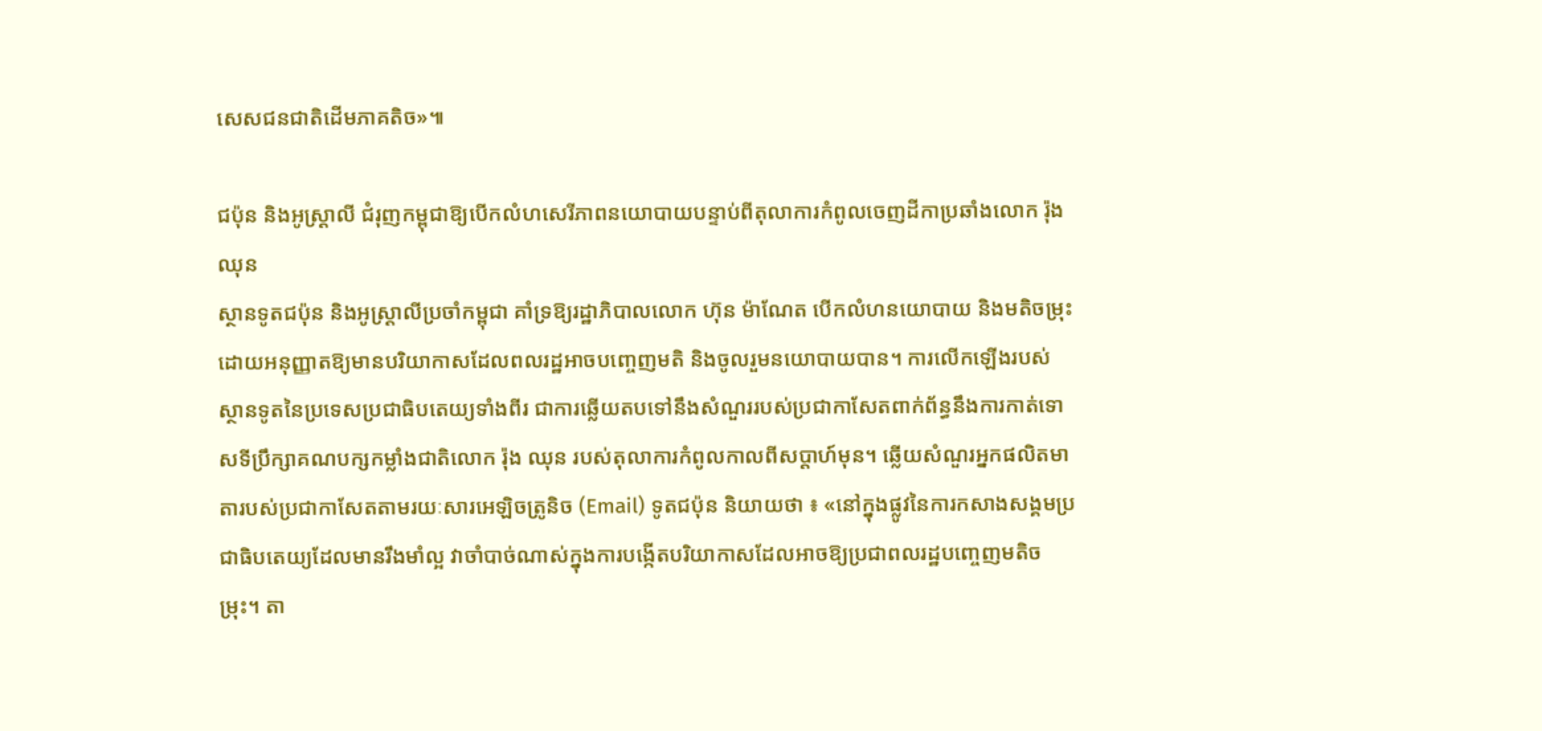សេសជនជាតិដើមភាគតិច»៕

ជប៉ុន និងអូស្រ្តាលី ជំរុញកម្ពុជាឱ្យបើកលំហសេរីភាពនយោបាយបន្ទាប់ពីតុលាការកំពូលចេញដីកាប្រឆាំងលោក រ៉ុង ឈុន
ស្ថានទូតជប៉ុន និងអូស្រ្តាលីប្រចាំកម្ពុជា គាំទ្រឱ្យរដ្ឋាភិបាលលោក ហ៊ុន ម៉ាណែត បើកលំហនយោបាយ និងមតិចម្រុះ ដោយអនុញ្ញាតឱ្យមានបរិយាកាសដែលពលរដ្ឋអាចបញ្ចេញមតិ និងចូលរួមនយោបាយបាន។ ការលើកឡើងរបស់ស្ថានទូតនៃប្រទេសប្រជាធិបតេយ្យទាំងពីរ ជាការឆ្លើយតបទៅនឹងសំណួររបស់ប្រជាកាសែតពាក់ព័ន្ធនឹងការកាត់ទោសទីប្រឹក្សាគណបក្សកម្លាំងជាតិលោក រ៉ុង ឈុន របស់តុលាការកំពូលកាលពីសប្ដាហ៍មុន។ ឆ្លើយសំណួរអ្នកផលិតមាតារបស់ប្រជាកាសែតតាមរយៈសារអេឡិចត្រូនិច (Email) ទូតជប៉ុន និយាយថា ៖ «នៅក្នុងផ្លូវនៃការកសាងសង្គមប្រជាធិបតេយ្យដែលមានរឹងមាំល្អ វាចាំបាច់ណាស់ក្នុងការបង្កើតបរិយាកាសដែលអាចឱ្យប្រជាពលរដ្ឋបញ្ចេញមតិចម្រុះ។ តា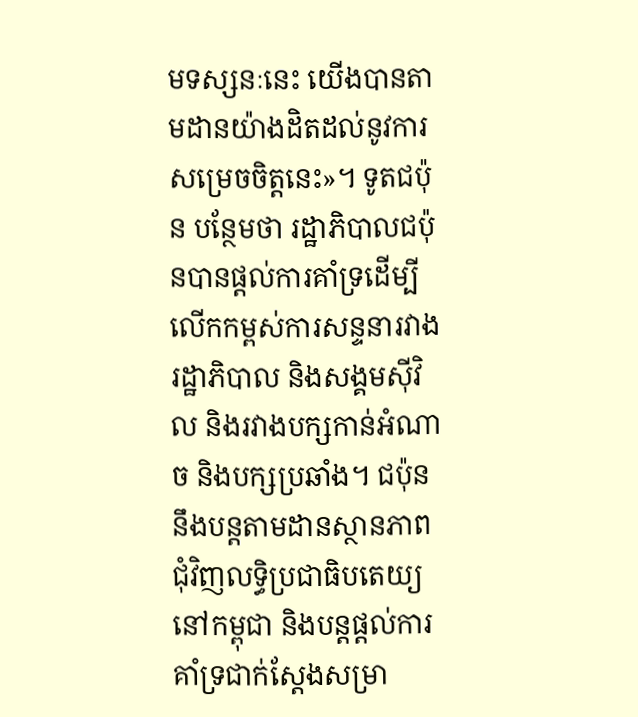មទស្សនៈនេះ យើងបានតាមដានយ៉ាងដិតដល់នូវការសម្រេចចិត្តនេះ»។ ទូតជប៉ុន បន្ថែមថា រដ្ឋាភិបាលជប៉ុនបានផ្តល់ការគាំទ្រដើម្បីលើកកម្ពស់ការសន្ទនារវាងរដ្ឋាភិបាល និងសង្គមស៊ីវិល និងរវាងបក្សកាន់អំណាច និងបក្សប្រឆាំង។ ជប៉ុននឹងបន្តតាមដានស្ថានភាពជុំវិញលទ្ធិប្រជាធិបតេយ្យនៅកម្ពុជា និងបន្តផ្តល់ការគាំទ្រជាក់ស្តែងសម្រា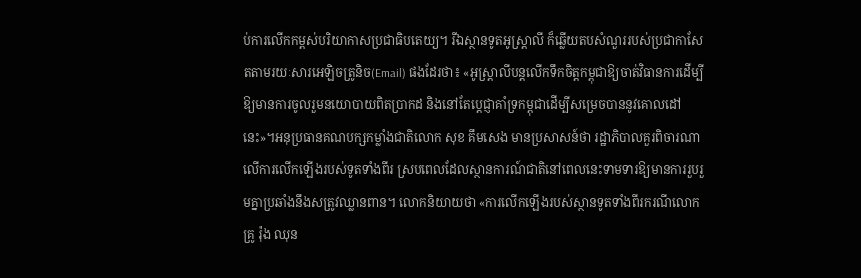ប់ការលើកកម្ពស់បរិយាកាសប្រជាធិបតេយ្យ។ រីឯស្ថានទូតអូស្រ្តាលី ក៏ឆ្លើយតបសំណួររបស់ប្រជាកាសែតតាមរយៈសារអេឡិចត្រូនិច(Email) ផងដែរថា៖ «អូស្ត្រាលីបន្តលើកទឹកចិត្តកម្ពុជាឱ្យចាត់វិធានការដើម្បីឱ្យមានការចូលរួមនយោបាយពិតប្រាកដ និងនៅតែប្តេជ្ញាគាំទ្រកម្ពុជាដើម្បីសម្រេចបាននូវគោលដៅនេះ»។អនុប្រធានគណបក្សកម្លាំងជាតិលោក សុខ គឹមសេង មានប្រសាសន៍ថា រដ្ឋាភិបាលគួរពិចារណាលើការលើកឡើងរបស់ទូតទាំងពីរ ស្របពេលដែលស្ថានការណ៍ជាតិនៅពេលនេះទាមទារឱ្យមានការរួបរួមគ្នាប្រឆាំងនឹងសត្រូវឈ្លានពាន។ លោកនិយាយថា «ការលើកឡើងរបស់ស្ថានទូតទាំងពីរករណីលោកគ្រូ រ៉ុង ឈុន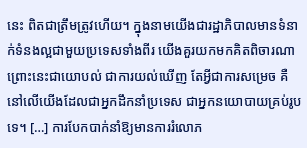នេះ ពិតជាត្រឹមត្រូវហើយ។ ក្នុងនាមយើងជារដ្ឋាភិបាលមានទំនាក់ទំនងល្អជាមួយប្រទេសទាំងពីរ យើងគួរយកមកគិតពិចារណា ព្រោះនេះជាយោបល់ ជាការយល់ឃើញ តែអ្វីជាការសម្រេច គឺនៅលើយើងដែលជាអ្នកដឹកនាំប្រទេស ជាអ្នកនយោបាយគ្រប់រូបទេ។ […] ការបែកបាក់នាំឱ្យមានការរំលោភ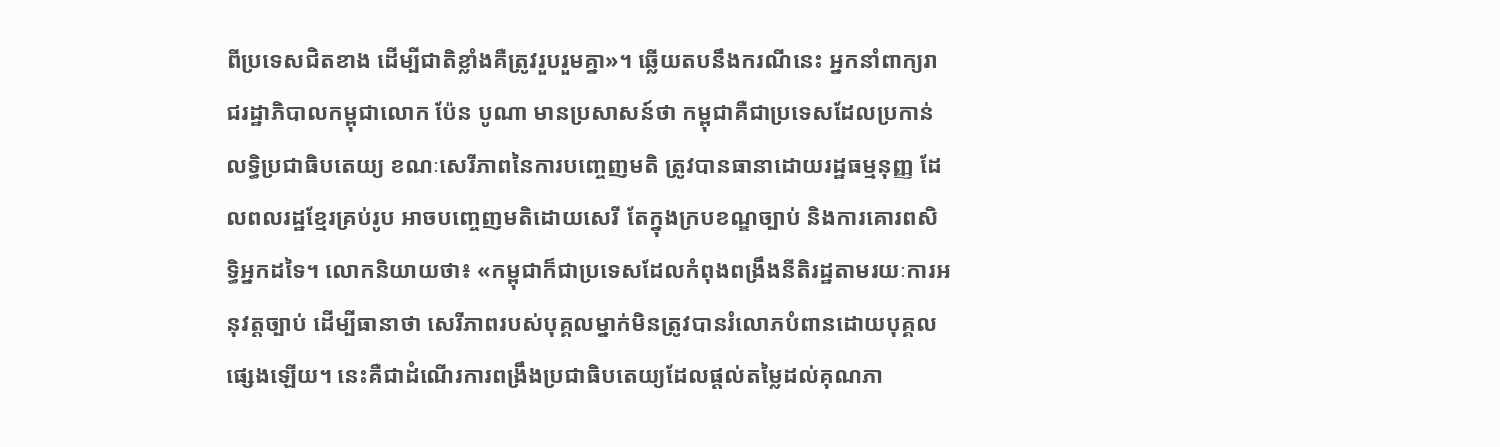ពីប្រទេសជិតខាង ដើម្បីជាតិខ្លាំងគឺត្រូវរួបរួមគ្នា»។ ឆ្លើយតបនឹងករណីនេះ អ្នកនាំពាក្យរាជរដ្ឋាភិបាលកម្ពុជាលោក ប៉ែន បូណា មានប្រសាសន៍ថា កម្ពុជាគឺជាប្រទេសដែលប្រកាន់លទ្ធិប្រជាធិបតេយ្យ ខណៈសេរីភាពនៃការបញ្ចេញមតិ ត្រូវបានធានាដោយរដ្ឋធម្មនុញ្ញ ដែលពលរដ្ឋខ្មែរគ្រប់រូប អាចបញ្ចេញមតិដោយសេរី តែក្នុងក្របខណ្ឌច្បាប់ និងការគោរពសិទ្ធិអ្នកដទៃ។ លោកនិយាយថា៖ «កម្ពុជាក៏ជាប្រទេសដែលកំពុងពង្រឹងនីតិរដ្ឋតាមរយៈការអនុវត្តច្បាប់ ដើម្បីធានាថា សេរីភាពរបស់បុគ្គលម្នាក់មិនត្រូវបានរំលោភបំពានដោយបុគ្គលផ្សេងឡើយ។ នេះគឺជាដំណើរការពង្រឹងប្រជាធិបតេយ្យដែលផ្តល់តម្លៃដល់គុណភា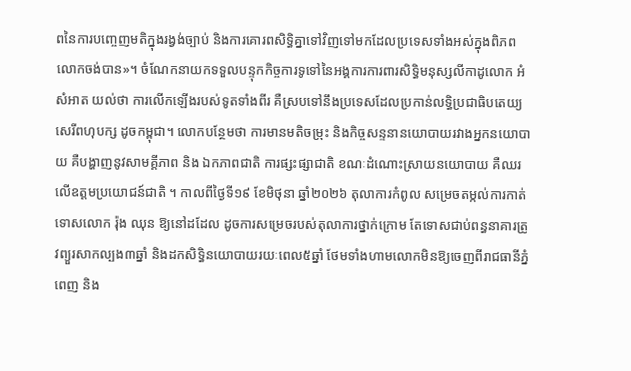ពនៃការបញ្ចេញមតិក្នុងរង្វង់ច្បាប់ និងការគោរពសិទ្ធិគ្នាទៅវិញទៅមកដែលប្រទេសទាំងអស់ក្នុងពិភពលោកចង់បាន»។ ចំណែកនាយកទទួលបន្ទុកកិច្ចការទូទៅនៃអង្គការការពារសិទ្ធិមនុស្សលីកាដូលោក អំ សំអាត យល់ថា ការលើកឡើងរបស់ទូតទាំងពីរ គឺស្របទៅនឹងប្រទេសដែលប្រកាន់លទ្ធិប្រជាធិបតេយ្យ សេរីពហុបក្ស ដូចកម្ពុជា។ លោកបន្ថែមថា ការមានមតិចម្រុះ និងកិច្ចសន្ទនានយោបាយរវាងអ្នកនយោបាយ គឺបង្ហាញនូវសាមគ្គីភាព និង ឯកភាពជាតិ ការផ្សះផ្សាជាតិ ខណៈដំណោះស្រាយនយោបាយ គឺឈរលើឧត្តមប្រយោជន៍ជាតិ ។ កាលពីថ្ងៃទី១៩ ខែមិថុនា ឆ្នាំ២០២៦ តុលាការកំពូល សម្រេចតម្កល់ការកាត់ទោសលោក រ៉ុង ឈុន ឱ្យនៅដដែល ដូចការសម្រេចរបស់តុលាការថ្នាក់ក្រោម តែទោសជាប់ពន្ធនាគារត្រូវព្យួរសាកល្បង៣ឆ្នាំ និងដកសិទ្ធិនយោបាយរយៈពេល៥ឆ្នាំ ថែមទាំងហាមលោកមិនឱ្យចេញពីរាជធានីភ្នំពេញ និង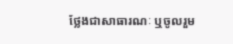ថ្លែងជាសាធារណៈ ឬចូលរួម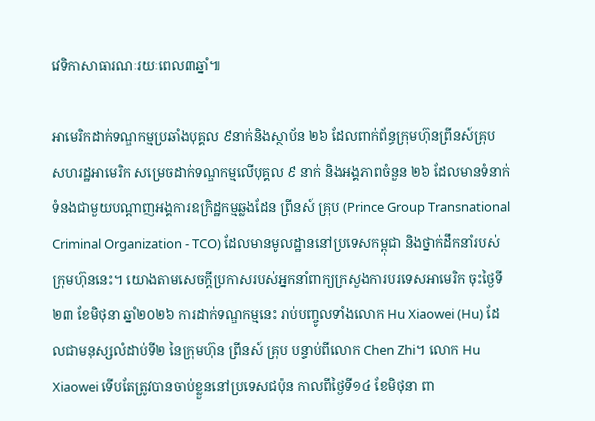វេទិកាសាធារណៈរយៈពេល៣ឆ្នាំ៕

អាមេរិកដាក់ទណ្ឌកម្មប្រឆាំងបុគ្គល ៩នាក់និងស្ថាប័ន ២៦ ដែលពាក់ព័ន្ធក្រុមហ៊ុនព្រីនស៍គ្រុប
សហរដ្ឋអាមេរិក សម្រេចដាក់ទណ្ឌកម្មលើបុគ្គល ៩ នាក់ និងអង្គភាពចំនួន ២៦ ដែលមានទំនាក់ទំនងជាមួយបណ្ដាញអង្គការឧក្រិដ្ឋកម្មឆ្លងដែន ព្រីនស៍ គ្រុប (Prince Group Transnational Criminal Organization - TCO) ដែលមានមូលដ្ឋាននៅប្រទេសកម្ពុជា និងថ្នាក់ដឹកនាំរបស់ក្រុមហ៊ុននេះ។ យោងតាមសេចក្ដីប្រកាសរបស់អ្នកនាំពាក្យក្រសួងការបរទេសអាមេរិក ចុះថ្ងៃទី២៣ ខែមិថុនា ឆ្នាំ២០២៦ ការដាក់ទណ្ឌកម្មនេះ រាប់បញ្ចូលទាំងលោក Hu Xiaowei (Hu) ដែលជាមនុស្សលំដាប់ទី២ នៃក្រុមហ៊ុន ព្រីនស៍ គ្រុប បន្ទាប់ពីលោក Chen Zhi។ លោក Hu Xiaowei ទើបតែត្រូវបានចាប់ខ្លួននៅប្រទេសជប៉ុន កាលពីថ្ងៃទី១៤ ខែមិថុនា ពា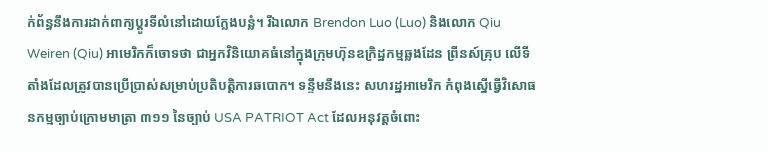ក់ព័ន្ធនឹងការដាក់ពាក្យប្តូរទីលំនៅដោយក្លែងបន្លំ។ រីឯលោក Brendon Luo (Luo) និងលោក Qiu Weiren (Qiu) អាមេរិកក៏ចោទថា ជាអ្នកវិនិយោគធំនៅក្នុងក្រុមហ៊ុនឧក្រិដ្ឋកម្មឆ្លងដែន ព្រីនស៍គ្រុប លើទីតាំងដែលត្រូវបានប្រើប្រាស់សម្រាប់ប្រតិបត្តិការឆបោក។ ទន្ទឹមនឹងនេះ សហរដ្ឋអាមេរិក កំពុងស្នើធ្វើវិសោធនកម្មច្បាប់ក្រោមមាត្រា ៣១១ នៃច្បាប់ USA PATRIOT Act ដែលអនុវត្តចំពោះ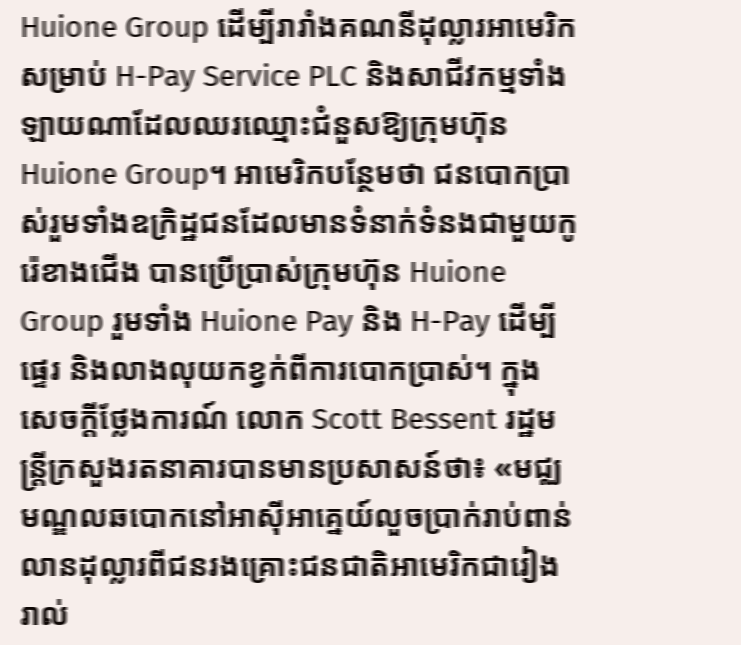Huione Group ដើម្បីរារាំងគណនីដុល្លារអាមេរិកសម្រាប់ H-Pay Service PLC និងសាជីវកម្មទាំងឡាយណាដែលឈរឈ្មោះជំនួសឱ្យក្រុមហ៊ុន Huione Group។ អាមេរិកបន្ថែមថា ជនបោកប្រាស់រួមទាំងឧក្រិដ្ឋជនដែលមានទំនាក់ទំនងជាមួយកូរ៉េខាងជើង បានប្រើប្រាស់ក្រុមហ៊ុន Huione Group រួមទាំង Huione Pay និង H-Pay ដើម្បីផ្ទេរ និងលាងលុយកខ្វក់ពីការបោកប្រាស់។ ក្នុងសេចក្ដីថ្លែងការណ៍ លោក Scott Bessent រដ្ឋមន្ត្រីក្រសួងរតនាគារបានមានប្រសាសន៍ថា៖ «មជ្ឈមណ្ឌលឆបោកនៅអាស៊ីអាគ្នេយ៍លួចប្រាក់រាប់ពាន់លានដុល្លារពីជនរងគ្រោះជនជាតិអាមេរិកជារៀងរាល់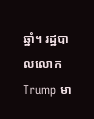ឆ្នាំ។ រដ្ឋបាលលោក Trump មា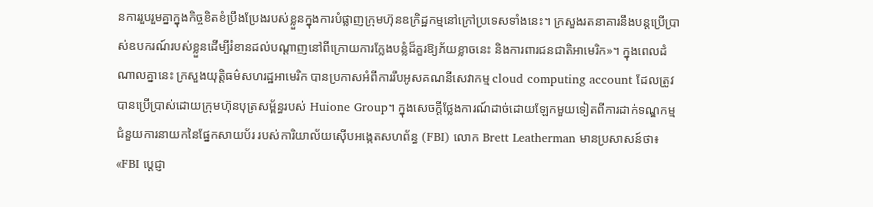នការរួបរួមគ្នាក្នុងកិច្ចខិតខំប្រឹងប្រែងរបស់ខ្លួនក្នុងការបំផ្លាញក្រុមហ៊ុនឧក្រិដ្ឋកម្មនៅក្រៅប្រទេសទាំងនេះ។ ក្រសួងរតនាគារនឹងបន្តប្រើប្រាស់ឧបករណ៍របស់ខ្លួនដើម្បីរំខានដល់បណ្តាញនៅពីក្រោយការក្លែងបន្លំដ៏គួរឱ្យភ័យខ្លាចនេះ និងការពារជនជាតិអាមេរិក»។ ក្នុងពេលដំណាលគ្នានេះ ក្រសួងយុត្តិធម៌សហរដ្ឋអាមេរិក បានប្រកាសអំពីការរឹបអូសគណនីសេវាកម្ម cloud computing account ដែលត្រូវបានប្រើប្រាស់ដោយក្រុមហ៊ុនបុត្រសម្ព័ន្ធរបស់ Huione Group។ ក្នុងសេចក្ដីថ្លែងការណ៍ដាច់ដោយឡែកមួយទៀតពីការដាក់ទណ្ឌកម្ម ជំនួយការនាយកនៃផ្នែកសាយប័រ របស់ការិយាល័យស៊ើបអង្កេតសហព័ន្ធ (FBI) លោក Brett Leatherman មានប្រសាសន៍ថា៖ «FBI ប្តេជ្ញា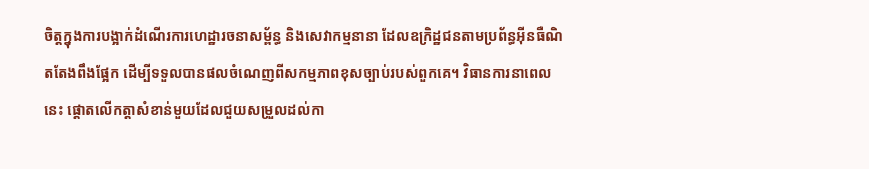ចិត្តក្នុងការបង្អាក់ដំណើរការហេដ្ឋារចនាសម្ព័ន្ធ និងសេវាកម្មនានា ដែលឧក្រិដ្ឋជនតាមប្រព័ន្ធអ៊ីនធឺណិតតែងពឹងផ្អែក ដើម្បីទទួលបានផលចំណេញពីសកម្មភាពខុសច្បាប់របស់ពួកគេ។ វិធានការនាពេលនេះ ផ្តោតលើកត្តាសំខាន់មួយដែលជួយសម្រួលដល់កា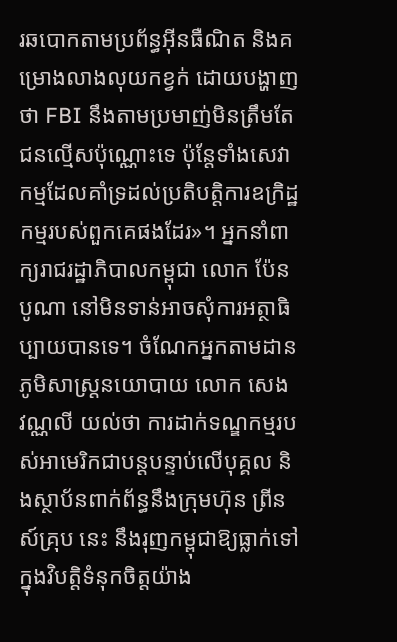រឆបោកតាមប្រព័ន្ធអ៊ីនធឺណិត និងគម្រោងលាងលុយកខ្វក់ ដោយបង្ហាញថា FBI នឹងតាមប្រមាញ់មិនត្រឹមតែជនល្មើសប៉ុណ្ណោះទេ ប៉ុន្តែទាំងសេវាកម្មដែលគាំទ្រដល់ប្រតិបត្តិការឧក្រិដ្ឋកម្មរបស់ពួកគេផងដែរ»។ អ្នកនាំពាក្យរាជរដ្ឋាភិបាលកម្ពុជា លោក ប៉ែន បូណា នៅមិនទាន់អាចសុំការអត្ថាធិប្បាយបានទេ។ ចំណែកអ្នកតាមដានភូមិសាស្រ្តនយោបាយ លោក សេង វណ្ណលី យល់ថា ការដាក់ទណ្ឌកម្មរបស់អាមេរិកជាបន្តបន្ទាប់លើបុគ្គល និងស្ថាប័នពាក់ព័ន្ធនឹងក្រុមហ៊ុន ព្រីនស៍គ្រុប នេះ នឹងរុញកម្ពុជាឱ្យធ្លាក់ទៅក្នុងវិបត្តិទំនុកចិត្តយ៉ាង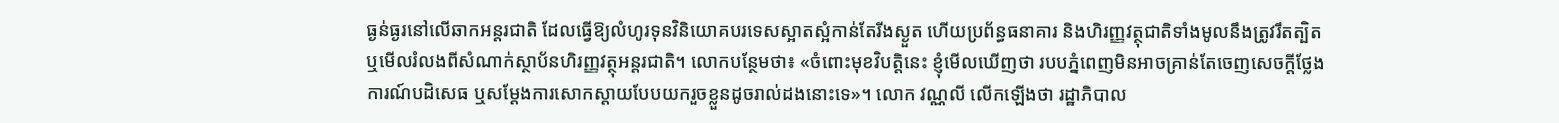ធ្ងន់ធ្ងរនៅលើឆាកអន្តរជាតិ ដែលធ្វើឱ្យលំហូរទុនវិនិយោគបរទេសស្អាតស្អំកាន់តែរីងស្ងួត ហើយប្រព័ន្ធធនាគារ និងហិរញ្ញវត្ថុជាតិទាំងមូលនឹងត្រូវរឹតត្បិត ឬមើលរំលងពីសំណាក់ស្ថាប័នហិរញ្ញវត្ថុអន្តរជាតិ។ លោកបន្ថែមថា៖ «ចំពោះមុខវិបត្តិនេះ ខ្ញុំមើលឃើញថា របបភ្នំពេញមិនអាចគ្រាន់តែចេញសេចក្តីថ្លែងការណ៍បដិសេធ ឬសម្តែងការសោកស្តាយបែបយករួចខ្លួនដូចរាល់ដងនោះទេ»។ លោក វណ្ណលី លើកឡើងថា រដ្ឋាភិបាល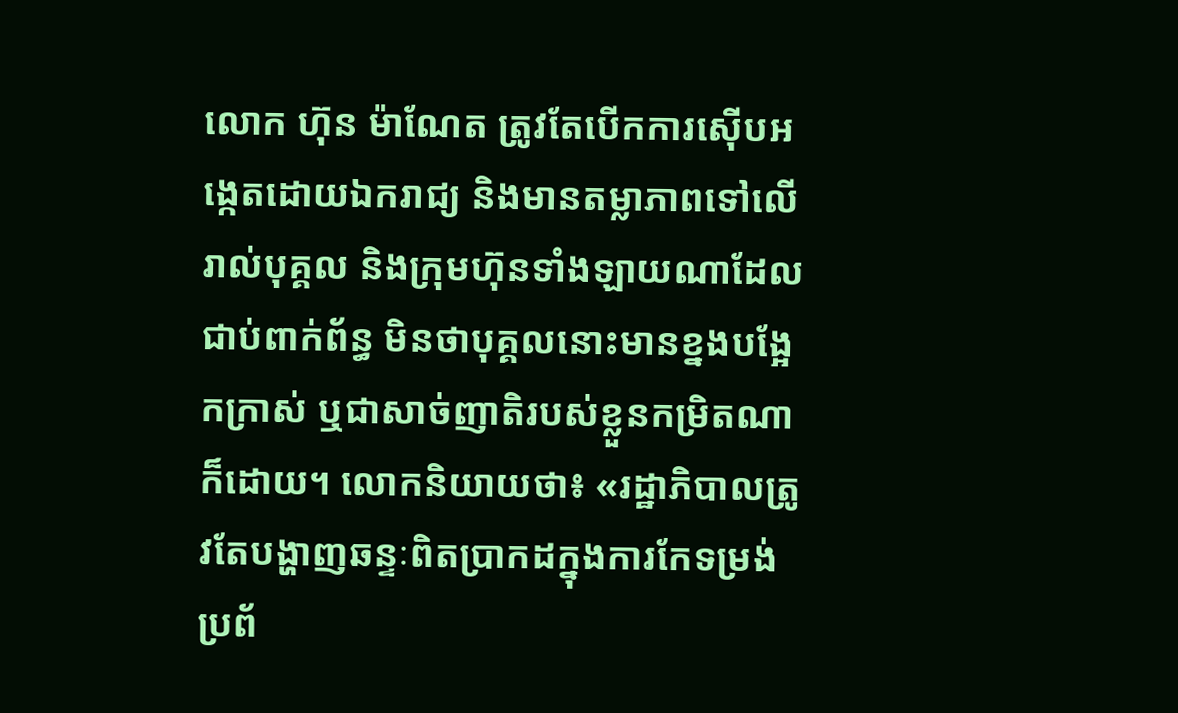លោក ហ៊ុន ម៉ាណែត ត្រូវតែបើកការស៊ើបអង្កេតដោយឯករាជ្យ និងមានតម្លាភាពទៅលើរាល់បុគ្គល និងក្រុមហ៊ុនទាំងឡាយណាដែលជាប់ពាក់ព័ន្ធ មិនថាបុគ្គលនោះមានខ្នងបង្អែកក្រាស់ ឬជាសាច់ញាតិរបស់ខ្លួនកម្រិតណាក៏ដោយ។ លោកនិយាយថា៖ «រដ្ឋាភិបាលត្រូវតែបង្ហាញឆន្ទៈពិតប្រាកដក្នុងការកែទម្រង់ប្រព័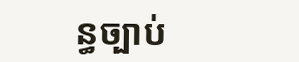ន្ធច្បាប់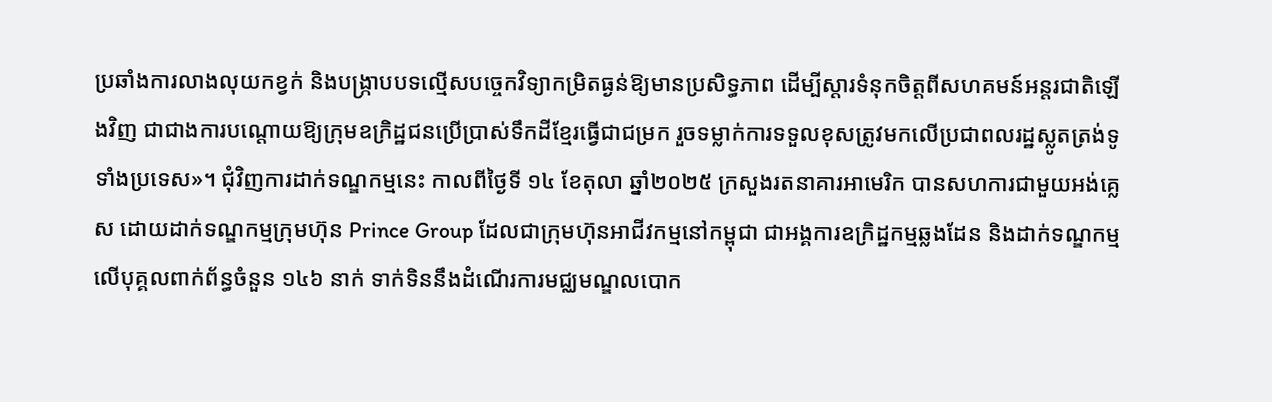ប្រឆាំងការលាងលុយកខ្វក់ និងបង្ក្រាបបទល្មើសបច្ចេកវិទ្យាកម្រិតធ្ងន់ឱ្យមានប្រសិទ្ធភាព ដើម្បីស្តារទំនុកចិត្តពីសហគមន៍អន្តរជាតិឡើងវិញ ជាជាងការបណ្តោយឱ្យក្រុមឧក្រិដ្ឋជនប្រើប្រាស់ទឹកដីខ្មែរធ្វើជាជម្រក រួចទម្លាក់ការទទួលខុសត្រូវមកលើប្រជាពលរដ្ឋស្លូតត្រង់ទូទាំងប្រទេស»។ ជុំវិញការដាក់ទណ្ឌកម្មនេះ កាលពីថ្ងៃទី ១៤ ខែតុលា ឆ្នាំ២០២៥ ក្រសួងរតនាគារអាមេរិក បានសហការជាមួយអង់គ្លេស ដោយដាក់ទណ្ឌកម្មក្រុមហ៊ុន Prince Group ដែលជាក្រុមហ៊ុនអាជីវកម្មនៅកម្ពុជា ជាអង្គការឧក្រិដ្ឋកម្មឆ្លងដែន និងដាក់ទណ្ឌកម្មលើបុគ្គលពាក់ព័ន្ធចំនួន ១៤៦ នាក់ ទាក់ទិននឹងដំណើរការមជ្ឈមណ្ឌលបោក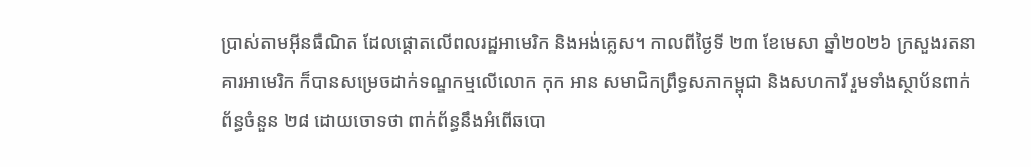ប្រាស់តាមអ៊ីនធឺណិត ដែលផ្តោតលើពលរដ្ឋអាមេរិក និងអង់គ្លេស។ កាលពីថ្ងៃទី ២៣ ខែមេសា ឆ្នាំ២០២៦ ក្រសួងរតនាគារអាមេរិក ក៏បានសម្រេចដាក់ទណ្ឌកម្មលើលោក កុក អាន សមាជិកព្រឹទ្ធសភាកម្ពុជា និងសហការី រួមទាំងស្ថាប័នពាក់ព័ន្ធចំនួន ២៨ ដោយចោទថា ពាក់ព័ន្ធនឹងអំពើឆបោ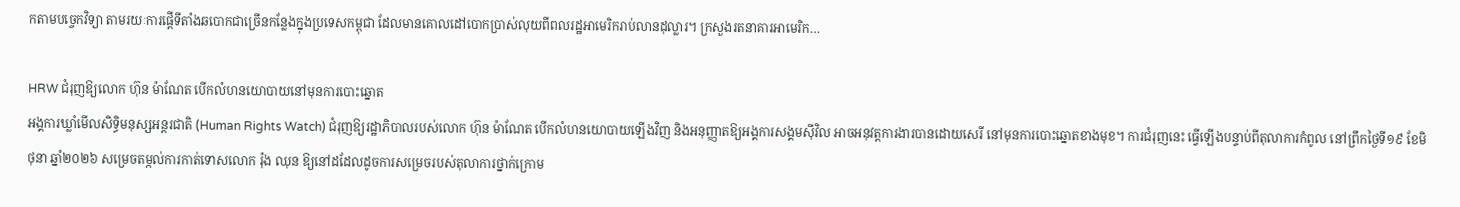កតាមបច្ចេកវិទ្យា តាមរយៈការផ្ដើទីតាំងឆបោកជាច្រើនកន្លែងក្នុងប្រទេសកម្ពុជា ដែលមានគោលដៅបោកប្រាស់លុយពីពលរដ្ឋអាមេរិករាប់លានដុល្លារ។ ក្រសួងរតនាគារអាមេរិក…

HRW ជំរុញឱ្យលោក ហ៊ុន ម៉ាណែត បើកលំហនយោបាយនៅមុនការបោះឆ្នោត
អង្គការឃ្លាំមើលសិទ្ធិមនុស្សអន្តរជាតិ (Human Rights Watch) ជំរុញឱ្យរដ្ឋាភិបាលរបស់លោក ហ៊ុន ម៉ាណែត បើកលំហនយោបាយឡើងវិញ និងអនុញ្ញាតឱ្យអង្គការសង្គមស៊ីវិល អាចអនុវត្តការងារបានដោយសេរី នៅមុនការបោះឆ្នោតខាងមុខ។ ការជំរុញនេះ ធ្វើឡើងបន្ទាប់ពីតុលាការកំពូល នៅព្រឹកថ្ងៃទី១៩ ខែមិថុនា ឆ្នាំ២០២៦ សម្រេចតម្កល់ការកាត់ទោសលោក រ៉ុង ឈុន ឱ្យនៅដដែលដូចការសម្រេចរបស់តុលាការថ្នាក់ក្រោម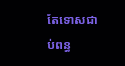តែទោសជាប់ពន្ធ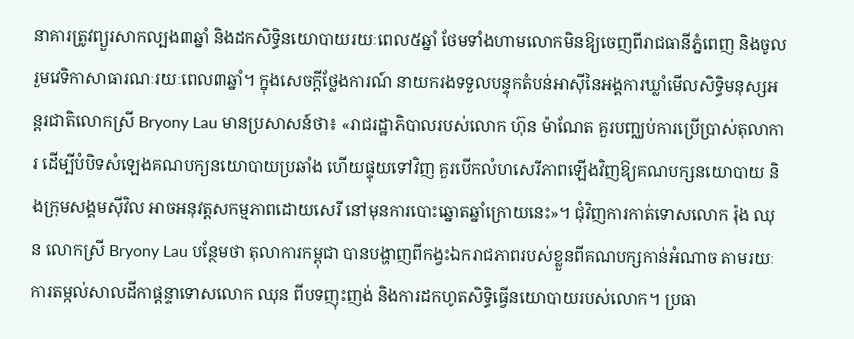នាគារត្រូវព្យួរសាកល្បង៣ឆ្នាំ និងដកសិទ្ធិនយោបាយរយៈពេល៥ឆ្នាំ ថែមទាំងហាមលោកមិនឱ្យចេញពីរាជធានីភ្នំពេញ និងចូលរួមវេទិកាសាធារណៈរយៈពេល៣ឆ្នាំ។ ក្នុងសេចក្ដីថ្លែងការណ៍ នាយករងទទួលបន្ទុកតំបន់អាស៊ីនៃអង្គការឃ្លាំមើលសិទ្ធិមនុស្សអន្តរជាតិលោកស្រី Bryony Lau មានប្រសាសន៍ថា៖ «រាជរដ្ឋាភិបាលរបស់លោក ហ៊ុន ម៉ាណែត គួរបញ្ឈប់ការប្រើប្រាស់តុលាការ ដើម្បីបំបិទសំឡេងគណបក្យនយោបាយប្រឆាំង ហើយផ្ទុយទៅវិញ គួរបើកលំហសេរីភាពឡើងវិញឱ្យគណបក្សនយោបាយ និងក្រុមសង្គមស៊ីវិល អាចអនុវត្តសកម្មភាពដោយសេរី នៅមុនការបោះឆ្នោតឆ្នាំក្រោយនេះ»។ ជុំវិញការកាត់ទោសលោក រ៉ុង ឈុន លោកស្រី Bryony Lau បន្ថែមថា តុលាការកម្ពុជា បានបង្ហាញពីកង្វះឯករាជភាពរបស់ខ្លួនពីគណបក្សកាន់អំណាច តាមរយៈការតម្កល់សាលដីកាផ្ដន្ទាទោសលោក ឈុន ពីបទញុះញង់ និងការដកហូតសិទ្ធិធ្វើនយោបាយរបស់លោក។ ប្រធា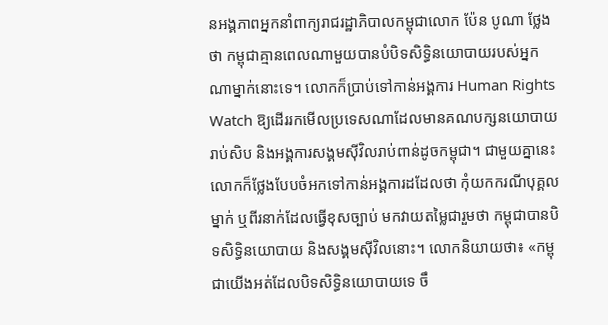នអង្គភាពអ្នកនាំពាក្យរាជរដ្ឋាភិបាលកម្ពុជាលោក ប៉ែន បូណា ថ្លែងថា កម្ពុជាគ្មានពេលណាមួយបានបំបិទសិទ្ធិនយោបាយរបស់អ្នកណាម្នាក់នោះទេ។ លោកក៏ប្រាប់ទៅកាន់អង្គការ Human Rights Watch ឱ្យដើររកមើលប្រទេសណាដែលមានគណបក្សនយោបាយរាប់សិប និងអង្គការសង្គមស៊ីវិលរាប់ពាន់ដូចកម្ពុជា។ ជាមួយគ្នានេះ លោកក៏ថ្លែងបែបចំអកទៅកាន់អង្គការដដែលថា កុំយកករណីបុគ្គលម្នាក់ ឬពីរនាក់ដែលធ្វើខុសច្បាប់ មកវាយតម្លៃជារួមថា កម្ពុជាបានបិទសិទ្ធិនយោបាយ និងសង្គមស៊ីវិលនោះ។ លោកនិយាយថា៖ «កម្ពុជាយើងអត់ដែលបិទសិទ្ធិនយោបាយទេ ចឹ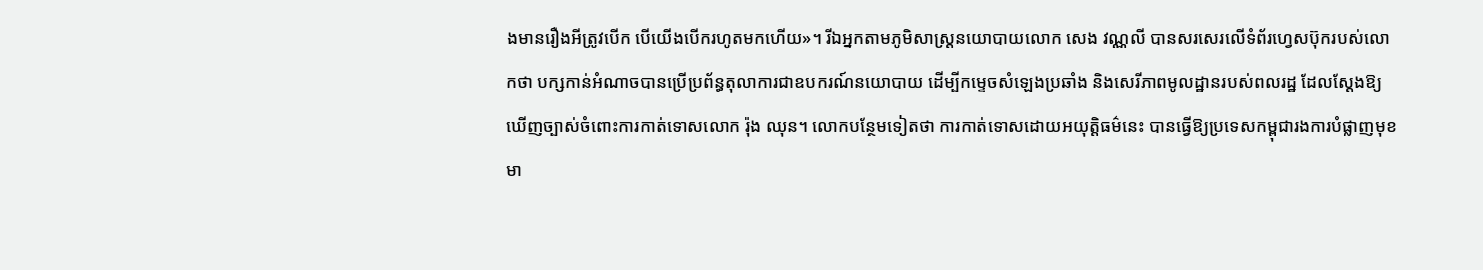ងមានរឿងអីត្រូវបើក បើយើងបើករហូតមកហើយ»។ រីឯអ្នកតាមភូមិសាស្រ្តនយោបាយលោក សេង វណ្ណលី បានសរសេរលើទំព័រហ្វេសប៊ុករបស់លោកថា បក្សកាន់អំណាចបានប្រើប្រព័ន្ធតុលាការជាឧបករណ៍នយោបាយ ដើម្បីកម្ទេចសំឡេងប្រឆាំង និងសេរីភាពមូលដ្ឋានរបស់ពលរដ្ឋ ដែលស្ដែងឱ្យឃើញច្បាស់ចំពោះការកាត់ទោសលោក រ៉ុង ឈុន។ លោកបន្ថែមទៀតថា ការកាត់ទោសដោយអយុត្តិធម៌នេះ បានធ្វើឱ្យប្រទេសកម្ពុជារងការបំផ្លាញមុខមា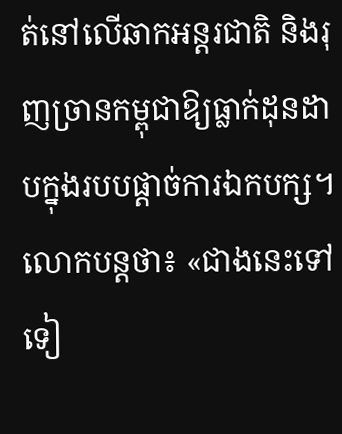ត់នៅលើឆាកអន្តរជាតិ និងរុញច្រានកម្ពុជាឱ្យធ្លាក់ដុនដាបក្នុងរបបផ្ដាច់ការឯកបក្ស។ លោកបន្តថា៖ «ជាងនេះទៅទៀ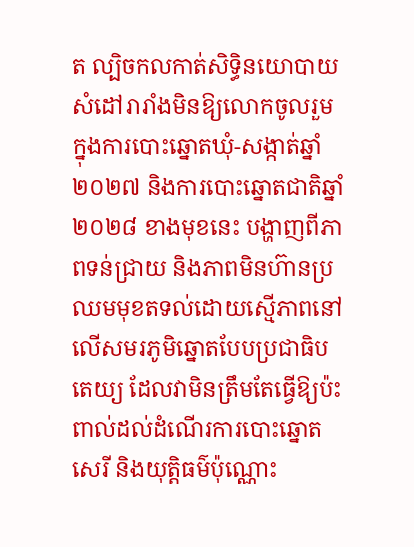ត ល្បិចកលកាត់សិទ្ធិនយោបាយ សំដៅរារាំងមិនឱ្យលោកចូលរួមក្នុងការបោះឆ្នោតឃុំ-សង្កាត់ឆ្នាំ ២០២៧ និងការបោះឆ្នោតជាតិឆ្នាំ ២០២៨ ខាងមុខនេះ បង្ហាញពីភាពទន់ជ្រាយ និងភាពមិនហ៊ានប្រឈមមុខតទល់ដោយស្មើភាពនៅលើសមរភូមិឆ្នោតបែបប្រជាធិបតេយ្យ ដែលវាមិនត្រឹមតែធ្វើឱ្យប៉ះពាល់ដល់ដំណើរការបោះឆ្នោតសេរី និងយុត្តិធម៌ប៉ុណ្ណោះ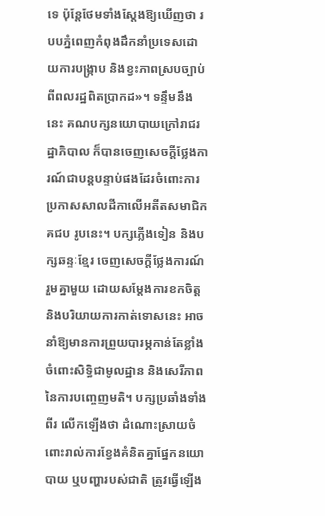ទេ ប៉ុន្តែថែមទាំងស្តែងឱ្យឃើញថា របបភ្នំពេញកំពុងដឹកនាំប្រទេសដោយការបង្ក្រាប និងខ្វះភាពស្របច្បាប់ពីពលរដ្ឋពិតប្រាកដ»។ ទន្ទឹមនឹងនេះ គណបក្សនយោបាយក្រៅរាជរដ្ឋាភិបាល ក៏បានចេញសេចក្ដីថ្លែងការណ៍ជាបន្តបន្ទាប់ផងដែរចំពោះការប្រកាសសាលដីកាលើអតីតសមាជិក គជប រូបនេះ។ បក្សភ្លើងទៀន និងបក្សឆន្ទៈខ្មែរ ចេញសេចក្ដីថ្លែងការណ៍រួមគ្នាមួយ ដោយសម្ដែងការខកចិត្ត និងបរិយាយការកាត់ទោសនេះ អាចនាំឱ្យមានការព្រួយបារម្ភកាន់តែខ្លាំង ចំពោះសិទ្ធិជាមូលដ្ឋាន និងសេរីភាពនៃការបញ្ចេញមតិ។ បក្សប្រឆាំងទាំងពីរ លើកឡើងថា ដំណោះស្រាយចំពោះរាល់ការខ្វែងគំនិតគ្នាផ្នែកនយោបាយ ឬបញ្ហារបស់ជាតិ ត្រូវធ្វើឡើង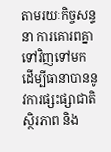តាមរយៈកិច្ចសន្ទនា ការគោរពគ្នាទៅវិញទៅមក ដើម្បីធានាបាននូវការផ្សះផ្សាជាតិ ស្ថិរភាព និង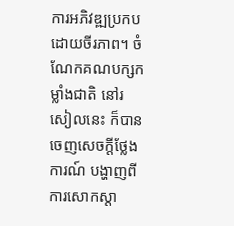ការអភិវឌ្ឍប្រកបដោយចីរភាព។ ចំណែកគណបក្សកម្លាំងជាតិ នៅរសៀលនេះ ក៏បានចេញសេចក្ដីថ្លែងការណ៍ បង្ហាញពីការសោកស្ដា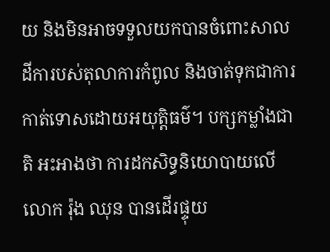យ និងមិនអាចទទួលយកបានចំពោះសាលដីការបស់តុលាការកំពូល និងចាត់ទុកជាការកាត់ទោសដោយអយុត្តិធម៌។ បក្សកម្លាំងជាតិ អះអាងថា ការដកសិទ្ធនិយោបាយលើលោក រ៉ុង ឈុន បានដើរផ្ទុយ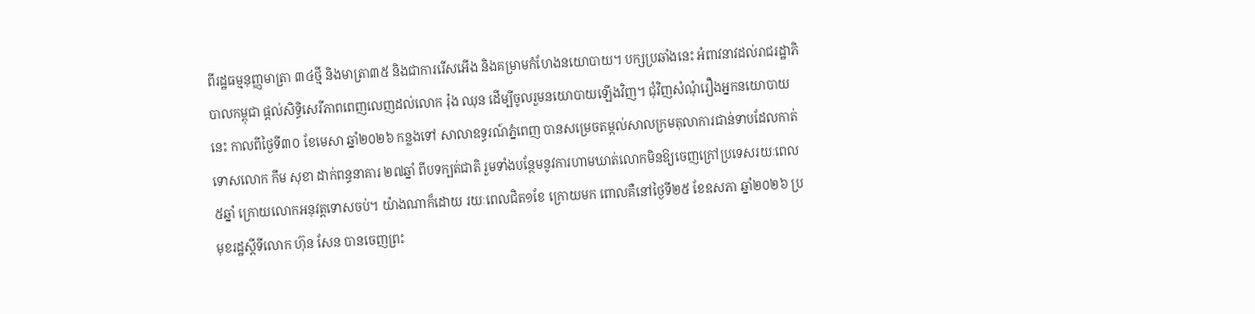ពីរដ្ឋធម្មនុញ្ញមាត្រា ៣៤ថ្មី និងមាត្រា៣៥ និងជាការរើសអើង និងគម្រាមកំហែងនយោបាយ។ បក្សប្រឆាំងនេះ អំពាវនាវដល់រាជរដ្ឋាភិបាលកម្ពុជា ផ្ដល់សិទ្ធិសេរីភាពពេញលេញដល់លោក រ៉ុង ឈុន ដើម្បីចូលរួមនយោបាយឡើងវិញ។ ជុំវិញសំណុំរឿងអ្នកនយោបាយនេះ កាលពីថ្ងៃទី៣០ ខែមេសា ឆ្នាំ២០២៦ កន្លងទៅ សាលាឧទ្ធរណ៍ភ្នំពេញ បានសម្រេចតម្កល់សាលក្រមតុលាការជាន់ទាបដែលកាត់ទោសលោក កឹម សុខា ដាក់ពន្ធនាគារ ២៧ឆ្នាំ ពីបទក្បត់ជាតិ រួមទាំងបន្ថែមនូវការហាមឃាត់លោកមិនឱ្យចេញក្រៅប្រទេសរយៈពេល៥ឆ្នាំ ក្រោយលោកអនុវត្តទោសចប់។ យ៉ាងណាក៏ដោយ រយៈពេលជិត១ខែ ក្រោយមក ពោលគឺនៅថ្ងៃទី២៥ ខែឧសភា ឆ្នាំ២០២៦ ប្រមុខរដ្ឋស្ដីទីលោក ហ៊ុន សែន បានចេញព្រះ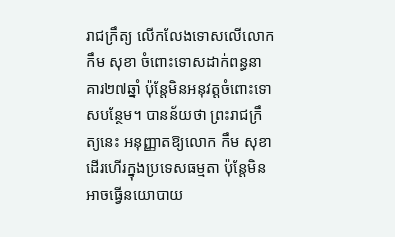រាជក្រឹត្យ លើកលែងទោសលើលោក កឹម សុខា ចំពោះទោសដាក់ពន្ធនាគារ២៧ឆ្នាំ ប៉ុន្តែមិនអនុវត្តចំពោះទោសបន្ថែម។ បានន័យថា ព្រះរាជក្រឹត្យនេះ អនុញ្ញាតឱ្យលោក កឹម សុខា ដើរហើរក្នុងប្រទេសធម្មតា ប៉ុន្តែមិនអាចធ្វើនយោបាយ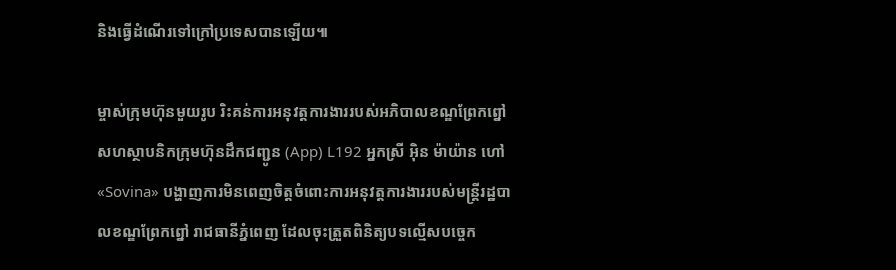និងធ្វើដំណើរទៅក្រៅប្រទេសបានឡើយ៕

ម្ចាស់ក្រុមហ៊ុនមួយរូប រិះគន់ការអនុវត្តការងាររបស់អភិបាលខណ្ឌព្រែកព្នៅ
សហស្ថាបនិកក្រុមហ៊ុនដឹកជញ្ជូន (App) L192 អ្នកស្រី អ៊ិន ម៉ាយ៉ាន ហៅ «Sovina» បង្ហាញការមិនពេញចិត្តចំពោះការអនុវត្តការងាររបស់មន្ត្រីរដ្ឋបាលខណ្ឌព្រែកព្នៅ រាជធានីភ្នំពេញ ដែលចុះត្រួតពិនិត្យបទល្មើសបច្ចេក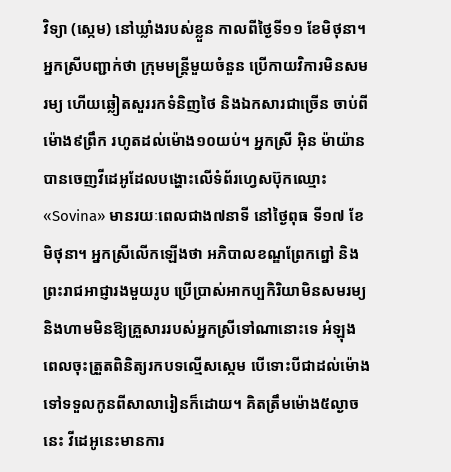វិទ្យា (ស្កេម) នៅឃ្លាំងរបស់ខ្លួន កាលពីថ្ងៃទី១១ ខែមិថុនា។ អ្នកស្រីបញ្ជាក់ថា ក្រុមមន្ត្រីមួយចំនួន ប្រើកាយវិការមិនសមរម្យ ហើយឆ្លៀតសួររកទំនិញថៃ និងឯកសារជាច្រើន ចាប់ពីម៉ោង៩ព្រឹក រហូតដល់ម៉ោង១០យប់។ អ្នកស្រី អ៊ិន ម៉ាយ៉ាន បានចេញវីដេអូដែលបង្ហោះលើទំព័រហ្វេសប៊ុកឈ្មោះ «Sovina» មានរយៈពេលជាង៧នាទី នៅថ្ងៃពុធ ទី១៧ ខែមិថុនា។ អ្នកស្រីលើកឡើងថា អភិបាលខណ្ឌព្រែកព្នៅ និងព្រះរាជអាជ្ញារងមួយរូប ប្រើប្រាស់អាកប្បកិរិយាមិនសមរម្យ និងហាមមិនឱ្យគ្រួសាររបស់អ្នកស្រីទៅណានោះទេ អំឡុងពេលចុះត្រួតពិនិត្យរកបទល្មើសស្កេម បើទោះបីជាដល់ម៉ោងទៅទទួលកូនពីសាលារៀនក៏ដោយ។ គិតត្រឹមម៉ោង៥ល្ងាចនេះ វីដេអូនេះមានការ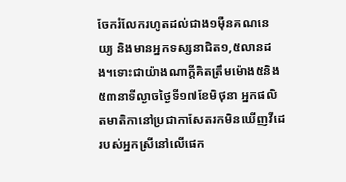ចែករំលែករហូតដល់ជាង១ម៉ឺនគណនេយ្យ និងមានអ្នកទស្សនាជិត១,៥លានដង។ទោះជាយ៉ាងណាក្ដីគិតត្រឹមម៉ោង៥និង៥៣នាទីល្ងាចថ្ងៃទី១៧ខែមិថុនា អ្នកផលិតមាតិកានៅប្រជាកាសែតរកមិនឃើញវីដេរបស់អ្នកស្រីនៅលើផេក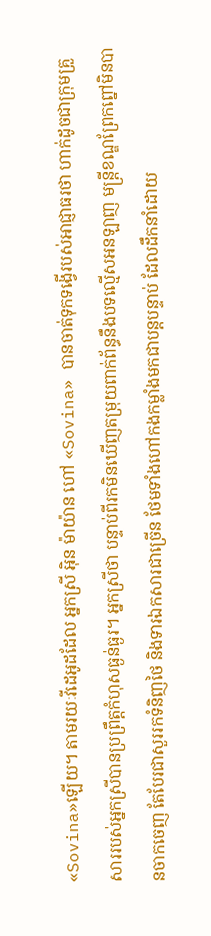«Sovina»ឡើយ។ តាមរយៈវីដេអូដដែល អ្នកស្រី អ៊ិន ម៉ាយ៉ាន ហៅ «Sovina» បានចាត់ទុកទង្វើរបស់អាជ្ញាធរថា ហាក់ដូចជាក្រុមគ្រួសាររបស់អ្នកស្រីបានប្រព្រឹត្តកំហុសធ្ងន់ធ្ងរ។ អ្នកស្រីថា បន្ទាប់ពីរកមិនឃើញតម្រុយពាក់ព័ន្ធនឹងបទល្មើសអនឡាញ មន្ត្រីខណ្ឌព្រែកព្នៅមិនបានចាកចេញ តែបែរជាសួររកទំនិញថៃ និងទារឯកសារជាច្រើន ថែមទាំងហៅកងកម្លាំងមកជាបន្តបន្ទាប់ ដែលដឹកនាំដោយ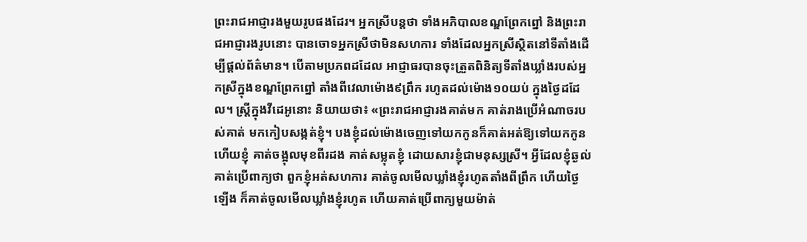ព្រះរាជអាជ្ញារងមួយរូបផងដែរ។ អ្នកស្រីបន្តថា ទាំងអភិបាលខណ្ឌព្រែកព្នៅ និងព្រះរាជអាជ្ញារងរូបនោះ បានចោទអ្នកស្រីថាមិនសហការ ទាំងដែលអ្នកស្រីស្ថិតនៅទីតាំងដើម្បីផ្ដល់ព័ត៌មាន។ បើតាមប្រភពដដែល អាជ្ញាធរបានចុះត្រួតពិនិត្យទីតាំងឃ្លាំងរបស់អ្នកស្រីក្នុងខណ្ឌព្រែកព្នៅ តាំងពីវេលាម៉ោង៩ព្រឹក រហូតដល់ម៉ោង១០យប់ ក្នុងថ្ងៃដដែល។ ស្ត្រីក្នុងវីដេអូនោះ និយាយថា៖ «ព្រះរាជអាជ្ញារងគាត់មក គាត់រាងប្រើអំណាចរបស់គាត់ មកកៀបសង្កត់ខ្ញុំ។ បងខ្ញុំដល់ម៉ោងចេញទៅយកកូនក៏គាត់អត់ឱ្យទៅយកកូន ហើយខ្ញុំ គាត់ចង្អុលមុខពីរដង គាត់សម្លុតខ្ញុំ ដោយសារខ្ញុំជាមនុស្សស្រី។ អ្វីដែលខ្ញុំឆ្ងល់ គាត់ប្រើពាក្យថា ពួកខ្ញុំអត់សហការ គាត់ចូលមើលឃ្លាំងខ្ញុំរហូតតាំងពីព្រឹក ហើយថ្ងៃឡើង ក៏គាត់ចូលមើលឃ្លាំងខ្ញុំរហូត ហើយគាត់ប្រើពាក្យមួយម៉ាត់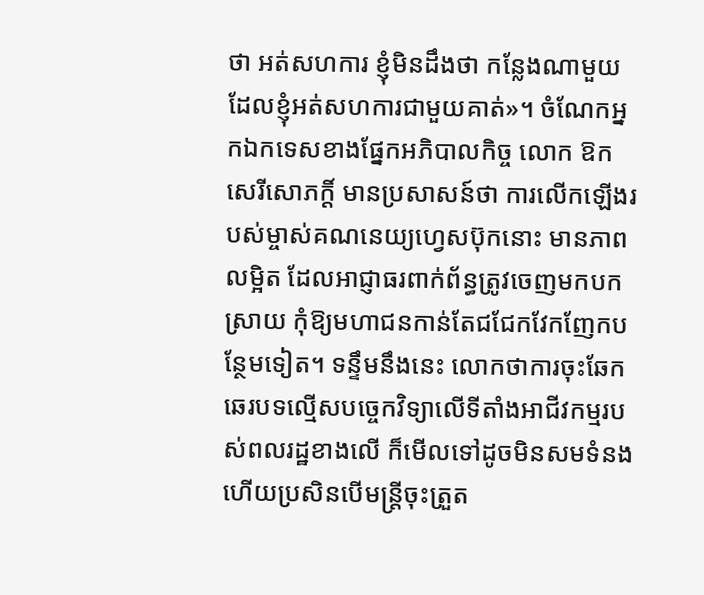ថា អត់សហការ ខ្ញុំមិនដឹងថា កន្លែងណាមួយដែលខ្ញុំអត់សហការជាមួយគាត់»។ ចំណែកអ្នកឯកទេសខាងផ្នែកអភិបាលកិច្ច លោក ឱក សេរីសោភក្តិ៍ មានប្រសាសន៍ថា ការលើកឡើងរបស់ម្ចាស់គណនេយ្យហ្វេសប៊ុកនោះ មានភាពលម្អិត ដែលអាជ្ញាធរពាក់ព័ន្ធត្រូវចេញមកបកស្រាយ កុំឱ្យមហាជនកាន់តែជជែកវែកញែកបន្ថែមទៀត។ ទន្ទឹមនឹងនេះ លោកថាការចុះឆែកឆេរបទល្មើសបច្ចេកវិទ្យាលើទីតាំងអាជីវកម្មរបស់ពលរដ្ឋខាងលើ ក៏មើលទៅដូចមិនសមទំនង ហើយប្រសិនបើមន្ត្រីចុះត្រួត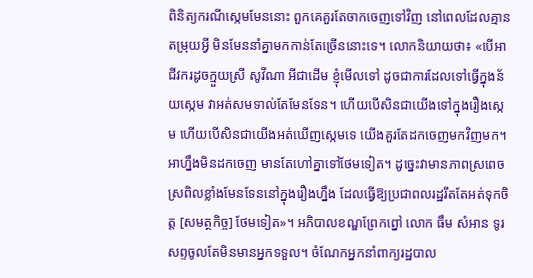ពិនិត្យករណីស្កេមមែននោះ ពួកគេគួរតែចាកចេញទៅវិញ នៅពេលដែលគ្មានតម្រុយអ្វី មិនមែននាំគ្នាមកកាន់តែច្រើននោះទេ។ លោកនិយាយថា៖ «បើអាជីវករដូចក្មួយស្រី សូវីណា អីជាដើម ខ្ញុំមើលទៅ ដូចជាការដែលទៅធ្វើក្នុងន័យស្កេម វាអត់សមទាល់តែមែនទែន។ ហើយបើសិនជាយើងទៅក្នុងរឿងស្កេម ហើយបើសិនជាយើងអត់ឃើញស្កេមទេ យើងគួរតែដកចេញមកវិញមក។ អាហ្នឹងមិនដកចេញ មានតែហៅគ្នាទៅថែមទៀត។ ដូច្នេះវាមានភាពស្រពេចស្រពិលខ្លាំងមែនទែននៅក្នុងរឿងហ្នឹង ដែលធ្វើឱ្យប្រជាពលរដ្ឋរឹតតែអត់ទុកចិត្ត [សមត្ថកិច្ច] ថែមទៀត»។ អភិបាលខណ្ឌព្រែកព្នៅ លោក ធឹម សំអាន ទូរសព្ទចូលតែមិនមានអ្នកទទួល។ ចំណែកអ្នកនាំពាក្យរដ្ឋបាល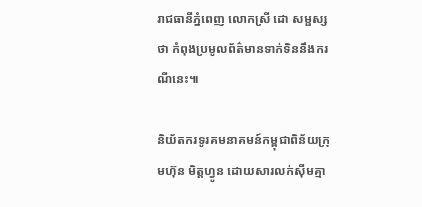រាជធានីភ្នំពេញ លោកស្រី ដោ សម្ផស្ស ថា កំពុងប្រមូលព័ត៌មានទាក់ទិននឹងករណីនេះ៕

និយ័តករទូរគមនាគមន៍កម្ពុជាពិន័យក្រុមហ៊ុន មិត្តហ្វូន ដោយសារលក់ស៊ីមគ្មា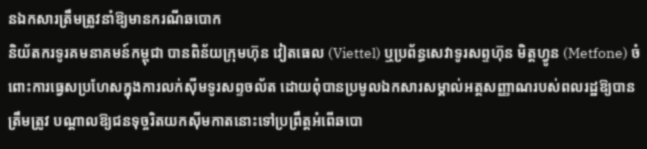នឯកសារត្រឹមត្រូវនាំឱ្យមានករណីឆបោក
និយ័តករទូរគមនាគមន៍កម្ពុជា បានពិន័យក្រុមហ៊ុន វៀតធេល (Viettel) ឬប្រព័ន្ធសេវាទូរសព្ទហ៊ុន មិត្តហ្វូន (Metfone) ចំពោះការធ្វេសប្រហែសក្នុងការលក់ស៊ីមទូរសព្ទចល័ត ដោយពុំបានប្រមូលឯកសារសម្គាល់អត្តសញ្ញាណរបស់ពលរដ្ឋឱ្យបានត្រឹមត្រូវ បណ្ដាលឱ្យជនទុច្ចរិតយកស៊ីមកាតនោះទៅប្រព្រឹត្តអំពើឆបោ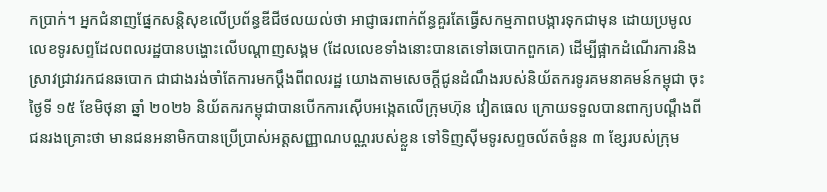កប្រាក់។ អ្នកជំនាញផ្នែកសន្ដិសុខលើប្រព័ន្ធឌីជីថលយល់ថា អាជ្ញាធរពាក់ព័ន្ធគួរតែធ្វើសកម្មភាពបង្ការទុកជាមុន ដោយប្រមូលលេខទូរសព្ទដែលពលរដ្ឋបានបង្ហោះលើបណ្ដាញសង្គម (ដែលលេខទាំងនោះបានតេទៅឆបោកពួកគេ) ដើម្បីផ្អាកដំណើរការនិងស្រាវជ្រាវរកជនឆបោក ជាជាងរង់ចាំតែការមកប្ដឹងពីពលរដ្ឋ យោងតាមសេចក្ដីជូនដំណឹងរបស់និយ័តករទូរគមនាគមន៍កម្ពុជា ចុះថ្ងៃទី ១៥ ខែមិថុនា ឆ្នាំ ២០២៦ និយ័តករកម្ពុជាបានបើកការស៊ើបអង្កេតលើក្រុមហ៊ុន វៀតធេល ក្រោយទទួលបានពាក្យបណ្ដឹងពីជនរងគ្រោះថា មានជនអនាមិកបានប្រើប្រាស់អត្តសញ្ញាណបណ្ណរបស់ខ្លួន ទៅទិញស៊ីមទូរសព្ទចល័តចំនួន ៣ ខ្សែរបស់ក្រុម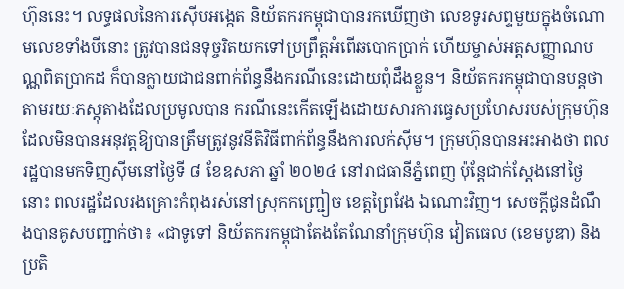ហ៊ុននេះ។ លទ្ធផលនៃការស៊ើបអង្កេត និយ័តករកម្ពុជាបានរកឃើញថា លេខទូរសព្ទមួយក្នុងចំណោមលេខទាំងបីនោះ ត្រូវបានជនទុច្ចរិតយកទៅប្រព្រឹត្តអំពើឆបោកប្រាក់ ហើយម្ចាស់អត្តសញ្ញាណបណ្ណពិតប្រាកដ ក៏បានក្លាយជាជនពាក់ព័ន្ធនឹងករណីនេះដោយពុំដឹងខ្លួន។ និយ័តករកម្ពុជាបានបន្តថា តាមរយៈភស្តុតាងដែលប្រមូលបាន ករណីនេះកើតឡើងដោយសារការធ្វេសប្រហែសរបស់ក្រុមហ៊ុន ដែលមិនបានអនុវត្តឱ្យបានត្រឹមត្រូវនូវនីតិវិធីពាក់ព័ន្ធនឹងការលក់ស៊ីម។ ក្រុមហ៊ុនបានអះអាងថា ពលរដ្ឋបានមកទិញស៊ីមនៅថ្ងៃទី ៨ ខែឧសភា ឆ្នាំ ២០២៤ នៅរាជធានីភ្នំពេញ ប៉ុន្តែជាក់ស្ដែងនៅថ្ងៃនោះ ពលរដ្ឋដែលរងគ្រោះកំពុងរស់នៅស្រុកកញ្ជ្រៀច ខេត្តព្រៃវែង ឯណោះវិញ។ សេចក្ដីជូនដំណឹងបានគូសបញ្ជាក់ថា៖ «ជាទូទៅ និយ័តករកម្ពុជាតែងតែណែនាំក្រុមហ៊ុន វៀតធេល (ខេមបូឌា) និងប្រតិ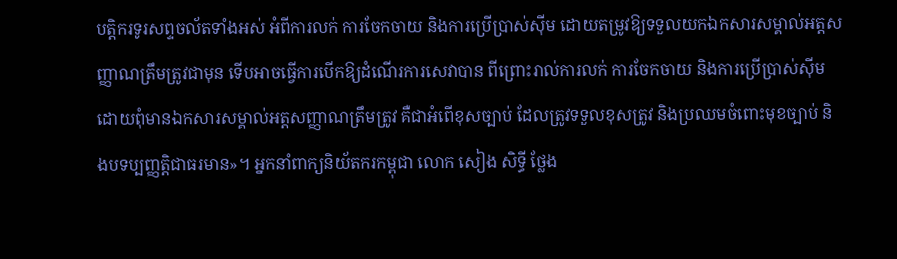បត្តិករទូរសព្ទចល័តទាំងអស់ អំពីការលក់ ការចែកចាយ និងការប្រើប្រាស់ស៊ីម ដោយតម្រូវឱ្យទទួលយកឯកសារសម្គាល់អត្តសញ្ញាណត្រឹមត្រូវជាមុន ទើបអាចធ្វើការបើកឱ្យដំណើរការសេវាបាន ពីព្រោះរាល់ការលក់ ការចែកចាយ និងការប្រើប្រាស់ស៊ីមដោយពុំមានឯកសារសម្គាល់អត្តសញ្ញាណត្រឹមត្រូវ គឺជាអំពើខុសច្បាប់ ដែលត្រូវទទួលខុសត្រូវ និងប្រឈមចំពោះមុខច្បាប់ និងបទប្បញ្ញត្តិជាធរមាន»។ អ្នកនាំពាក្យនិយ័តករកម្ពុជា លោក សៀង សិទ្ធី ថ្លែង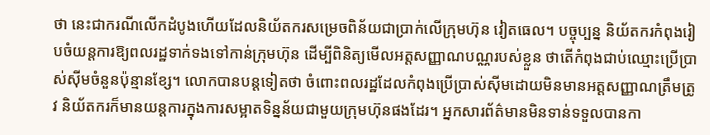ថា នេះជាករណីលើកដំបូងហើយដែលនិយ័តករសម្រេចពិន័យជាប្រាក់លើក្រុមហ៊ុន វៀតធេល។ បច្ចុប្បន្ន និយ័តករកំពុងរៀបចំយន្តការឱ្យពលរដ្ឋទាក់ទងទៅកាន់ក្រុមហ៊ុន ដើម្បីពិនិត្យមើលអត្តសញ្ញាណបណ្ណរបស់ខ្លួន ថាតើកំពុងជាប់ឈ្មោះប្រើប្រាស់ស៊ីមចំនួនប៉ុន្មានខ្សែ។ លោកបានបន្តទៀតថា ចំពោះពលរដ្ឋដែលកំពុងប្រើប្រាស់ស៊ីមដោយមិនមានអត្តសញ្ញាណត្រឹមត្រូវ និយ័តករក៏មានយន្តការក្នុងការសម្អាតទិន្នន័យជាមួយក្រុមហ៊ុនផងដែរ។ អ្នកសារព័ត៌មានមិនទាន់ទទួលបានកា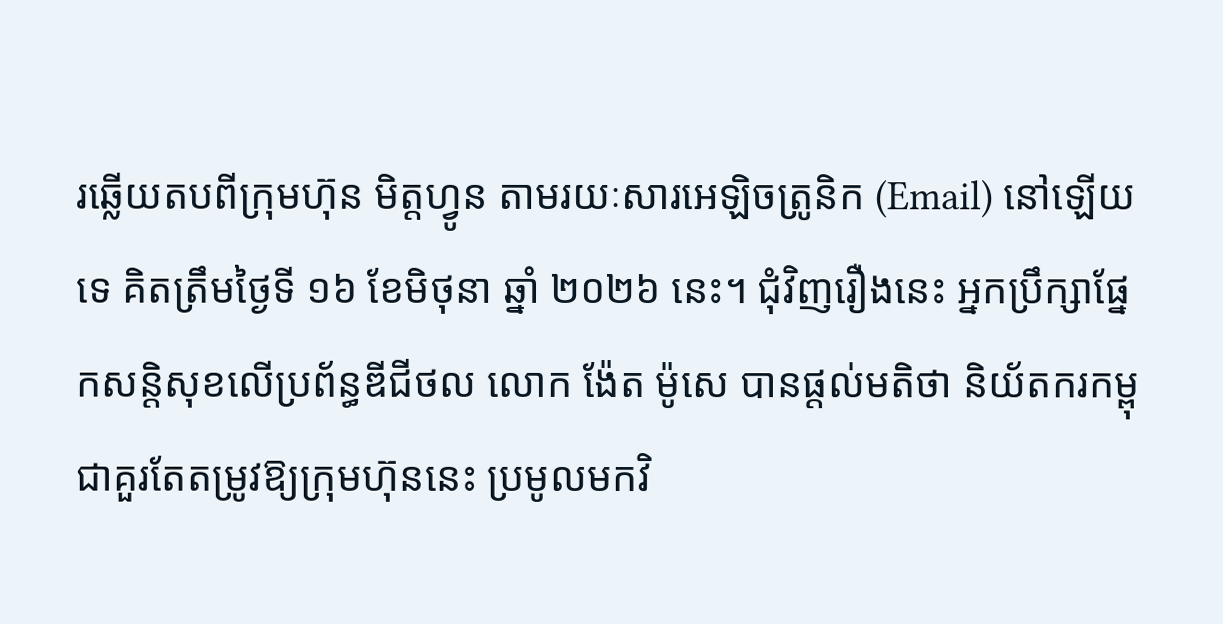រឆ្លើយតបពីក្រុមហ៊ុន មិត្តហ្វូន តាមរយៈសារអេឡិចត្រូនិក (Email) នៅឡើយទេ គិតត្រឹមថ្ងៃទី ១៦ ខែមិថុនា ឆ្នាំ ២០២៦ នេះ។ ជុំវិញរឿងនេះ អ្នកប្រឹក្សាផ្នែកសន្ដិសុខលើប្រព័ន្ធឌីជីថល លោក ង៉ែត ម៉ូសេ បានផ្តល់មតិថា និយ័តករកម្ពុជាគួរតែតម្រូវឱ្យក្រុមហ៊ុននេះ ប្រមូលមកវិ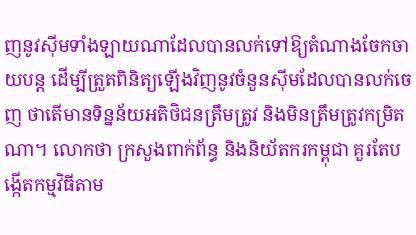ញនូវស៊ីមទាំងឡាយណាដែលបានលក់ទៅឱ្យតំណាងចែកចាយបន្ត ដើម្បីត្រួតពិនិត្យឡើងវិញនូវចំនួនស៊ីមដែលបានលក់ចេញ ថាតើមានទិន្នន័យអតិថិជនត្រឹមត្រូវ និងមិនត្រឹមត្រូវកម្រិតណា។ លោកថា ក្រសួងពាក់ព័ន្ធ និងនិយ័តករកម្ពុជា គួរតែបង្កើតកម្មវិធីតាម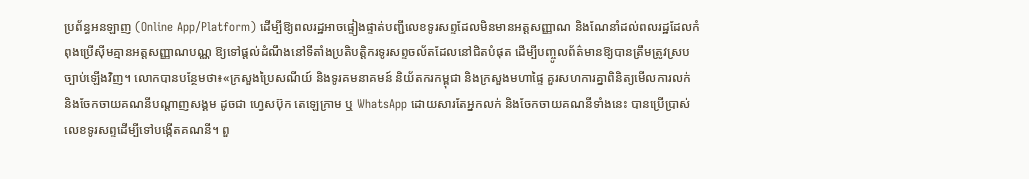ប្រព័ន្ធអនឡាញ (Online App/Platform) ដើម្បីឱ្យពលរដ្ឋអាចផ្ទៀងផ្ទាត់បញ្ជីលេខទូរសព្ទដែលមិនមានអត្តសញ្ញាណ និងណែនាំដល់ពលរដ្ឋដែលកំពុងប្រើស៊ីមគ្មានអត្តសញ្ញាណបណ្ណ ឱ្យទៅផ្ដល់ដំណឹងនៅទីតាំងប្រតិបត្តិករទូរសព្ទចល័តដែលនៅជិតបំផុត ដើម្បីបញ្ចូលព័ត៌មានឱ្យបានត្រឹមត្រូវស្របច្បាប់ឡើងវិញ។ លោកបានបន្ថែមថា៖«ក្រសួងប្រៃសណីយ៍ និងទូរគមនាគមន៍ និយ័តករកម្ពុជា និងក្រសួងមហាផ្ទៃ គួរសហការគ្នាពិនិត្យមើលការលក់ និងចែកចាយគណនីបណ្តាញសង្គម ដូចជា ហ្វេសប៊ុក តេឡេក្រាម ឬ WhatsApp ដោយសារតែអ្នកលក់ និងចែកចាយគណនីទាំងនេះ បានប្រើប្រាស់លេខទូរសព្ទដើម្បីទៅបង្កើតគណនី។ ពួ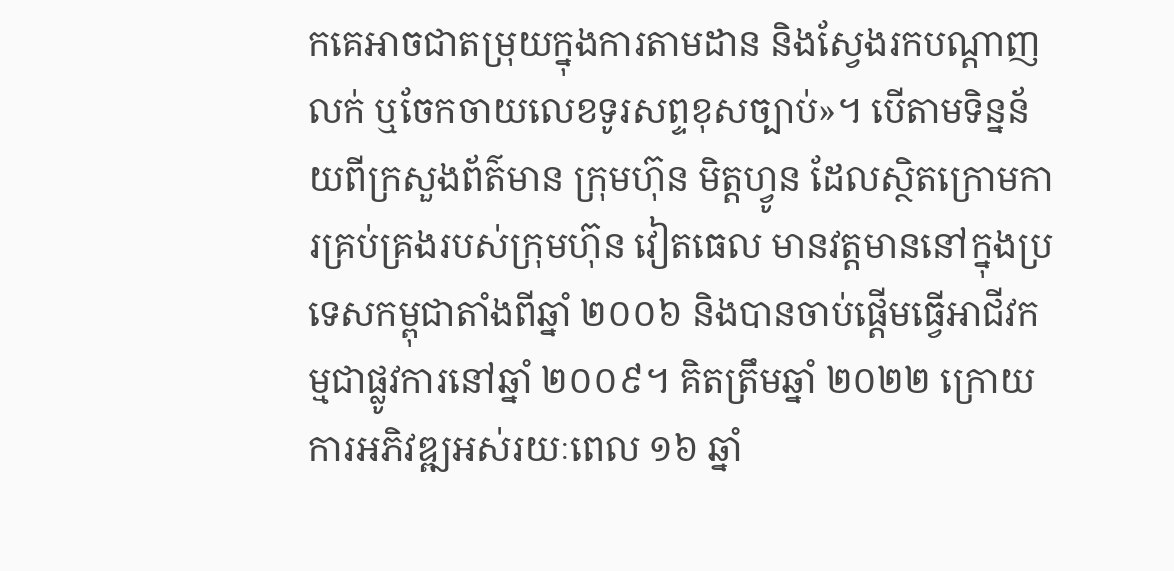កគេអាចជាតម្រុយក្នុងការតាមដាន និងស្វែងរកបណ្តាញលក់ ឬចែកចាយលេខទូរសព្ទខុសច្បាប់»។ បើតាមទិន្នន័យពីក្រសួងព័ត៌មាន ក្រុមហ៊ុន មិត្តហ្វូន ដែលស្ថិតក្រោមការគ្រប់គ្រងរបស់ក្រុមហ៊ុន វៀតធេល មានវត្តមាននៅក្នុងប្រទេសកម្ពុជាតាំងពីឆ្នាំ ២០០៦ និងបានចាប់ផ្តើមធ្វើអាជីវកម្មជាផ្លូវការនៅឆ្នាំ ២០០៩។ គិតត្រឹមឆ្នាំ ២០២២ ក្រោយការអភិវឌ្ឍអស់រយៈពេល ១៦ ឆ្នាំ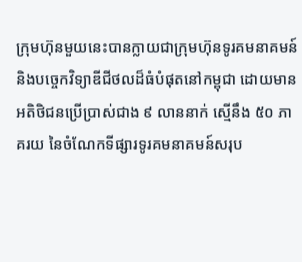ក្រុមហ៊ុនមួយនេះបានក្លាយជាក្រុមហ៊ុនទូរគមនាគមន៍ និងបច្ចេកវិទ្យាឌីជីថលដ៏ធំបំផុតនៅកម្ពុជា ដោយមានអតិថិជនប្រើប្រាស់ជាង ៩ លាននាក់ ស្មើនឹង ៥០ ភាគរយ នៃចំណែកទីផ្សារទូរគមនាគមន៍សរុប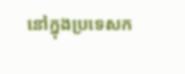នៅក្នុងប្រទេសក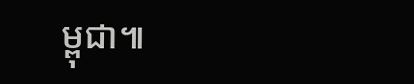ម្ពុជា៕